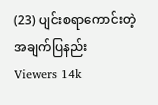(23) ပျင်းစရာကောင်းတဲ့ အချက်ပြနည်း
Viewers 14k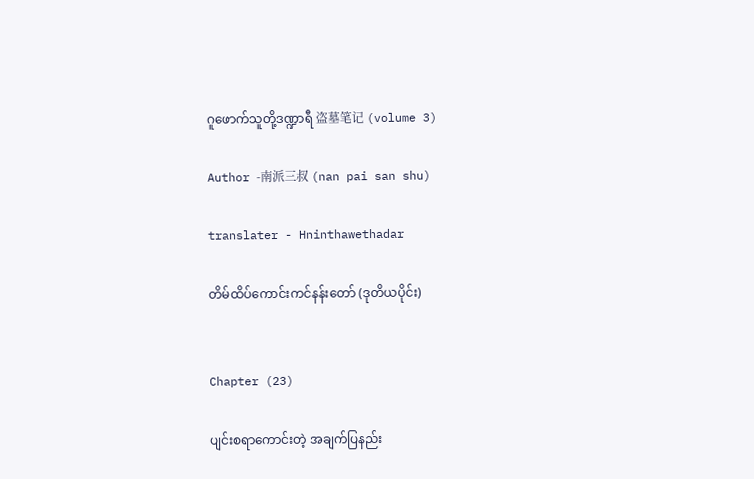ဂူဖောက်သူတို့ဒဏ္ဍာရီ 盗墓笔记 (volume 3)

Author -南派三叔 (nan pai san shu)

translater - Hninthawethadar

တိမ်ထိပ်ကောင်းကင်နန်းတော် (ဒုတိယပိုင်း)


Chapter (23)

ပျင်းစရာကောင်းတဲ့ အချက်ပြနည်း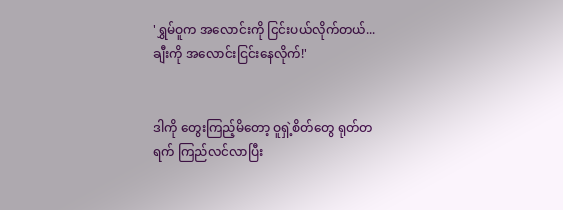'ရွှမ်ဝူက အလောင်းကို ငြင်းပယ်လိုက်တယ်... ချီးကို အလောင်းငြင်းနေလိုက်!'


ဒါကို တွေးကြည့်မိတော့ ဝူရှဲ့စိတ်တွေ ရုတ်တရက် ကြည်လင်လာပြီး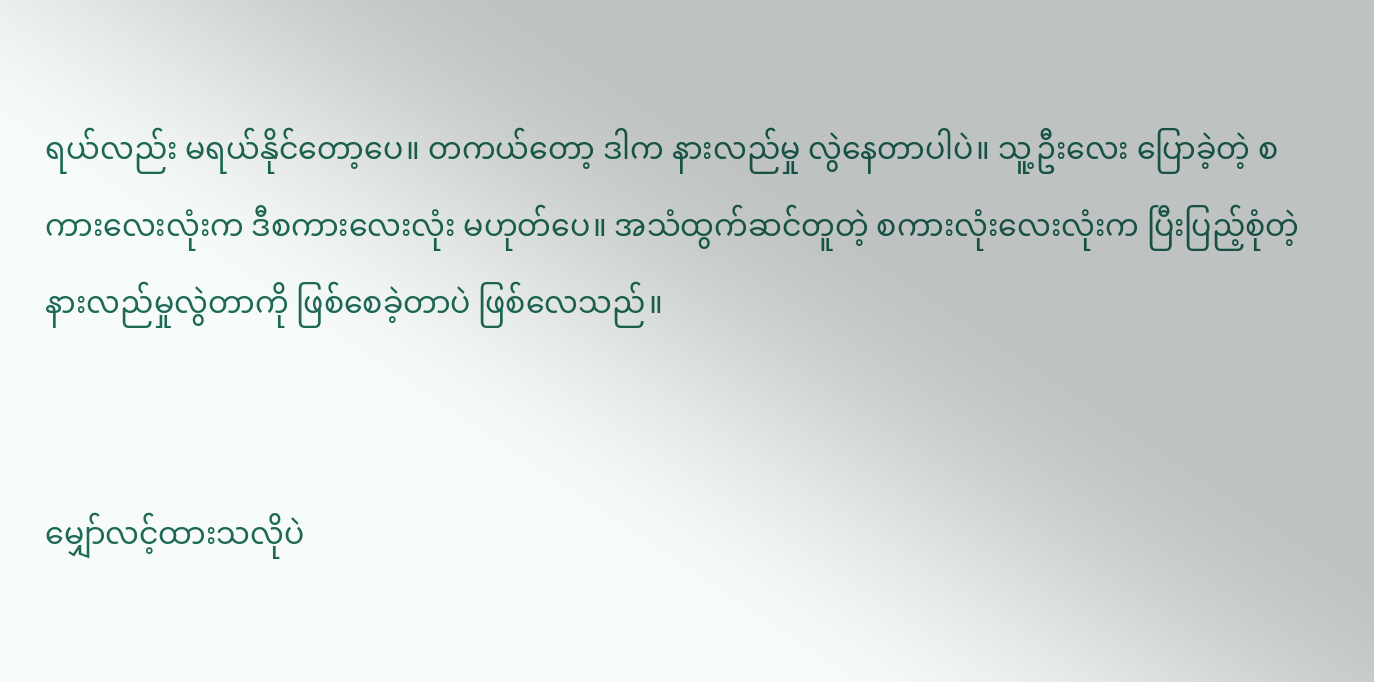ရယ်လည်း မရယ်နိုင်တော့ပေ။ တကယ်တော့ ဒါက နားလည်မှု လွဲနေတာပါပဲ။ သူ့ဦးလေး ပြောခဲ့တဲ့ စကားလေးလုံးက ဒီစကားလေးလုံး မဟုတ်ပေ။ အသံထွက်ဆင်တူတဲ့ စကားလုံးလေးလုံးက ပြီးပြည့်စုံတဲ့ နားလည်မှုလွဲတာကို ဖြစ်စေခဲ့တာပဲ ဖြစ်လေသည်။


မျှော်လင့်ထားသလိုပဲ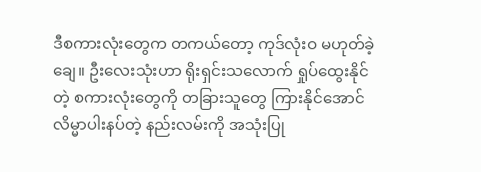ဒီစကားလုံးတွေက တကယ်တော့ ကုဒ်လုံးဝ မဟုတ်ခဲ့ချေ။ ဦးလေးသုံးဟာ ရိုးရှင်းသလောက် ရှုပ်ထွေးနိုင်တဲ့ စကားလုံးတွေကို တခြားသူတွေ ကြားနိုင်အောင် လိမ္မာပါးနပ်တဲ့ နည်းလမ်းကို အသုံးပြု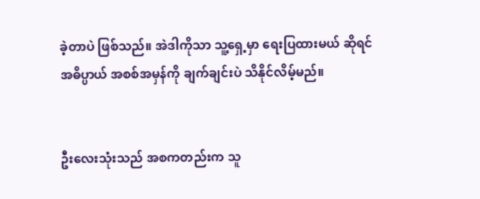ခဲ့တာပဲ ဖြစ်သည်။ အဲဒါကိုသာ သူ့ရှေ့မှာ ရေးပြထားမယ် ဆိုရင် အဓိပ္ပာယ် အစစ်အမှန်ကို ချက်ချင်းပဲ သိနိုင်လိမ့်မည်။


ဦးလေးသုံးသည် အစကတည်းက သူ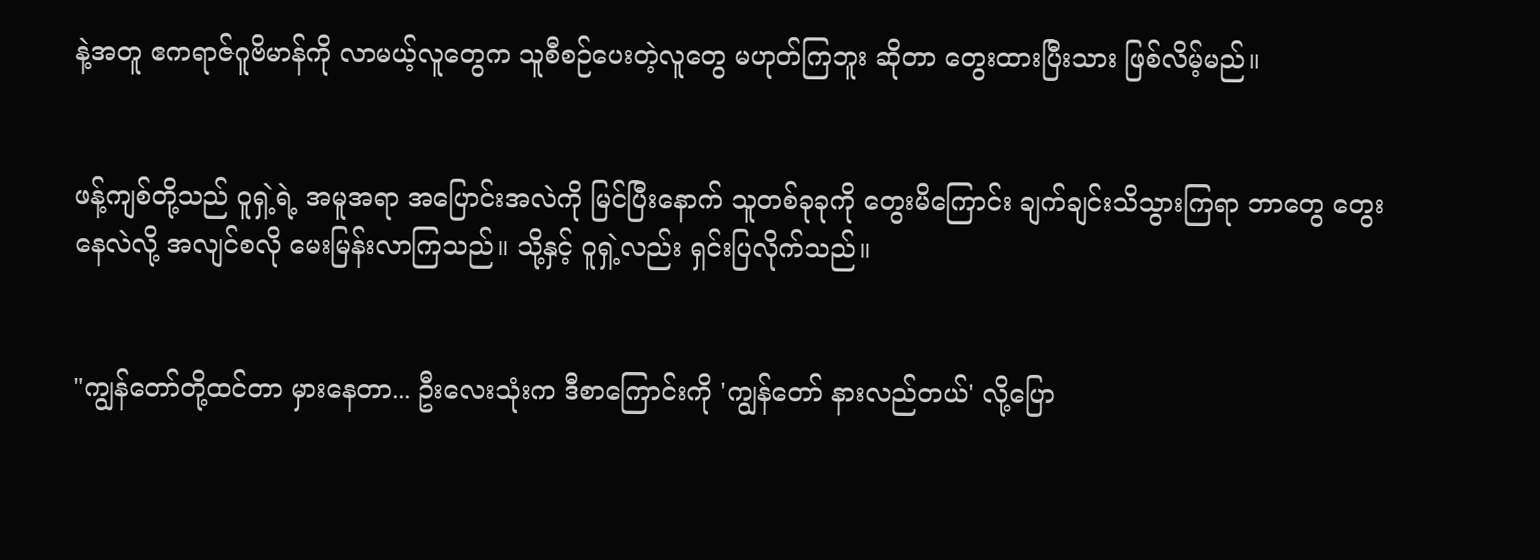နဲ့အတူ ဧကရာဇ်ဂူဗိမာန်ကို လာမယ့်လူတွေက သူစီစဉ်ပေးတဲ့လူတွေ မဟုတ်ကြဘူး ဆိုတာ တွေးထားပြီးသား ဖြစ်လိမ့်မည်။


ဖန့်ကျစ်တို့သည် ဝူရှဲ့ရဲ့ အမူအရာ အပြောင်းအလဲကို မြင်ပြီးနောက် သူတစ်ခုခုကို တွေးမိကြောင်း ချက်ချင်းသိသွားကြရာ ဘာတွေ တွေးနေလဲလို့ အလျင်စလို မေးမြန်းလာကြသည်။ သို့နှင့် ဝူရှဲ့လည်း ရှင်းပြလိုက်သည်။


"ကျွန်တော်တို့ထင်တာ မှားနေတာ... ဦးလေးသုံးက ဒီစာကြောင်းကို 'ကျွန်တော် နားလည်တယ်' လို့ပြော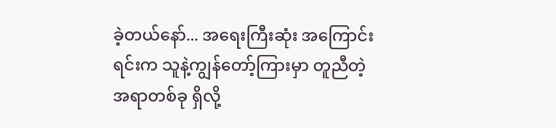ခဲ့တယ်နော်... အရေးကြီးဆုံး အကြောင်းရင်းက သူနဲ့ကျွန်တော့်ကြားမှာ တူညီတဲ့အရာတစ်ခု ရှိလို့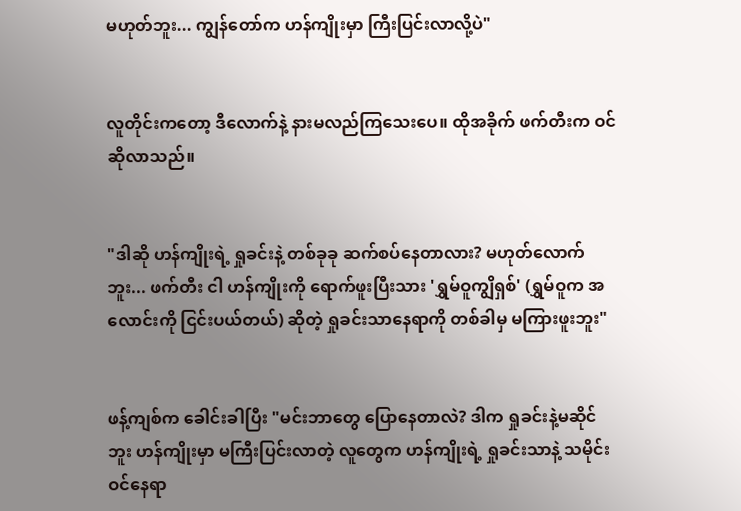မဟုတ်ဘူး... ကျွန်တော်က ဟန်ကျိုးမှာ ကြီးပြင်းလာလို့ပဲ"


လူတိုင်းကတော့ ဒီလောက်နဲ့ နားမလည်ကြသေးပေ။ ထိုအခိုက် ဖက်တီးက ဝင်ဆိုလာသည်။


"ဒါဆို ဟန်ကျိုးရဲ့ ရှုခင်းနဲ့ တစ်ခုခု ဆက်စပ်နေတာလား? မဟုတ်လောက်ဘူး... ဖက်တီး ငါ ဟန်ကျိုးကို ရောက်ဖူးပြီးသား 'ရွှမ်ဝူကျွိရှစ်' (ရွှမ်ဝူက အလောင်းကို ငြင်းပယ်တယ်) ဆိုတဲ့ ရှုခင်းသာနေရာကို တစ်ခါမှ မကြားဖူးဘူး"


ဖန့်ကျစ်က ခေါင်းခါပြီး "မင်းဘာတွေ ပြောနေတာလဲ? ဒါက ရှုခင်းနဲ့မဆိုင်ဘူး ဟန်ကျိုးမှာ မကြီးပြင်းလာတဲ့ လူတွေက ဟန်ကျိုးရဲ့ ရှုခင်းသာနဲ့ သမိုင်းဝင်နေရာ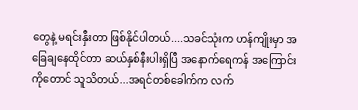တွေနဲ့ မရင်းနှီးတာ ဖြစ်နိုင်ပါတယ်....သခင်သုံးက ဟန်ကျိုးမှာ အခြေချနေထိုင်တာ ဆယ်နှစ်နီးပါးရှိပြီ အနောက်ရေကန် အကြောင်းကိုတောင် သူသိတယ်...အရင်တစ်ခေါက်က လက်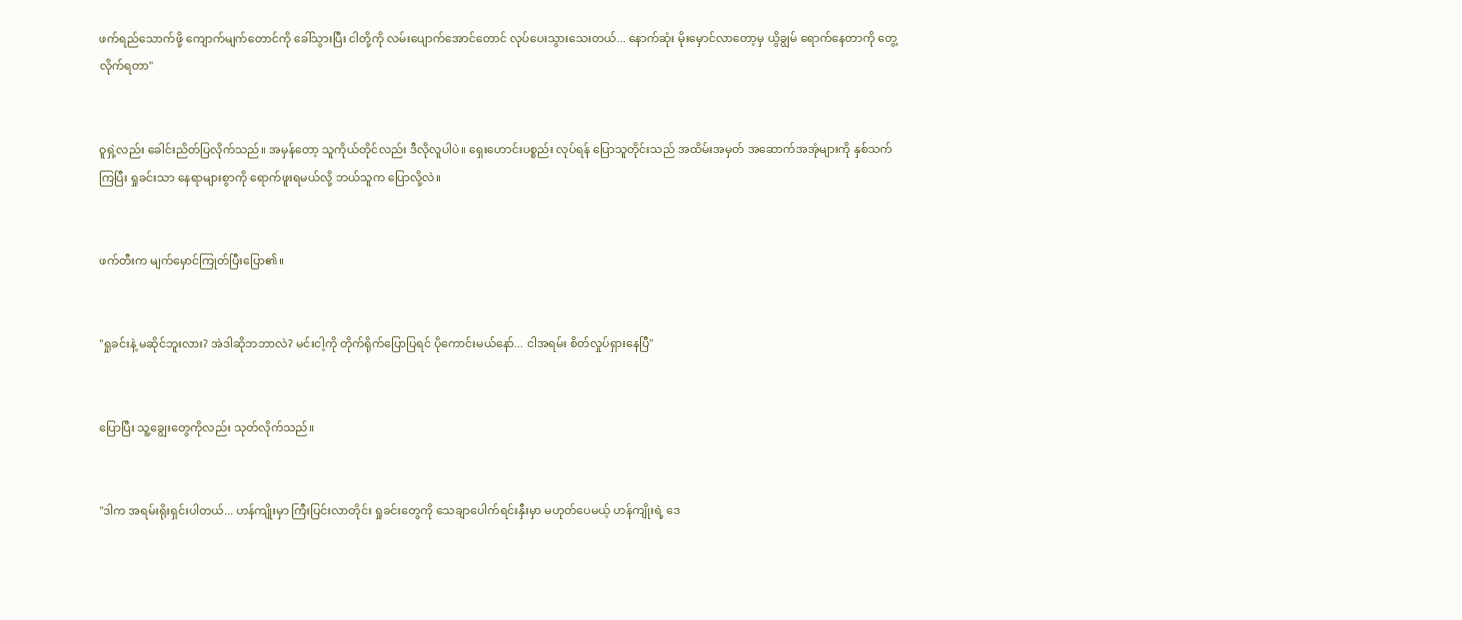ဖက်ရည်သောက်ဖို့ ကျောက်မျက်တောင်ကို ခေါ်သွားပြီး ငါတို့ကို လမ်းပျောက်အောင်တောင် လုပ်ပေးသွားသေးတယ်... နောက်ဆုံး မိုးမှောင်လာတော့မှ ယွိချွမ် ရောက်နေတာကို တွေ့လိုက်ရတာ"


ဝူရှဲ့လည်း ခေါင်းညိတ်ပြလိုက်သည်။ အမှန်တော့ သူကိုယ်တိုင်လည်း ဒီလိုလူပါပဲ။ ရှေးဟောင်းပစ္စည်း လုပ်ရန် ပြောသူတိုင်းသည် အထိမ်းအမှတ် အဆောက်အအုံများကို နှစ်သက်ကြပြီး ရှုခင်းသာ နေရာများစွာကို ရောက်ဖူးရမယ်လို့ ဘယ်သူက ပြောလို့လဲ။


ဖက်တီးက မျက်မှောင်ကြုတ်ပြီးပြော၏။


"ရှုခင်းနဲ့ မဆိုင်ဘူးလား? အဲဒါဆိုဘဘာလဲ? မင်းငါ့ကို တိုက်ရိုက်ပြောပြရင် ပိုကောင်းမယ်နော်... ငါအရမ်း စိတ်လှုပ်ရှားနေပြီ"


ပြောပြီး သူ့ချွေးတွေကိုလည်း သုတ်လိုက်သည်။


"ဒါက အရမ်းရိုးရှင်းပါတယ်... ဟန်ကျိုးမှာ ကြီးပြင်းလာတိုင်း ရှုခင်းတွေကို သေချာပေါက်ရင်းနှီးမှာ မဟုတ်ပေမယ့် ဟန်ကျိုးရဲ့ ဒေ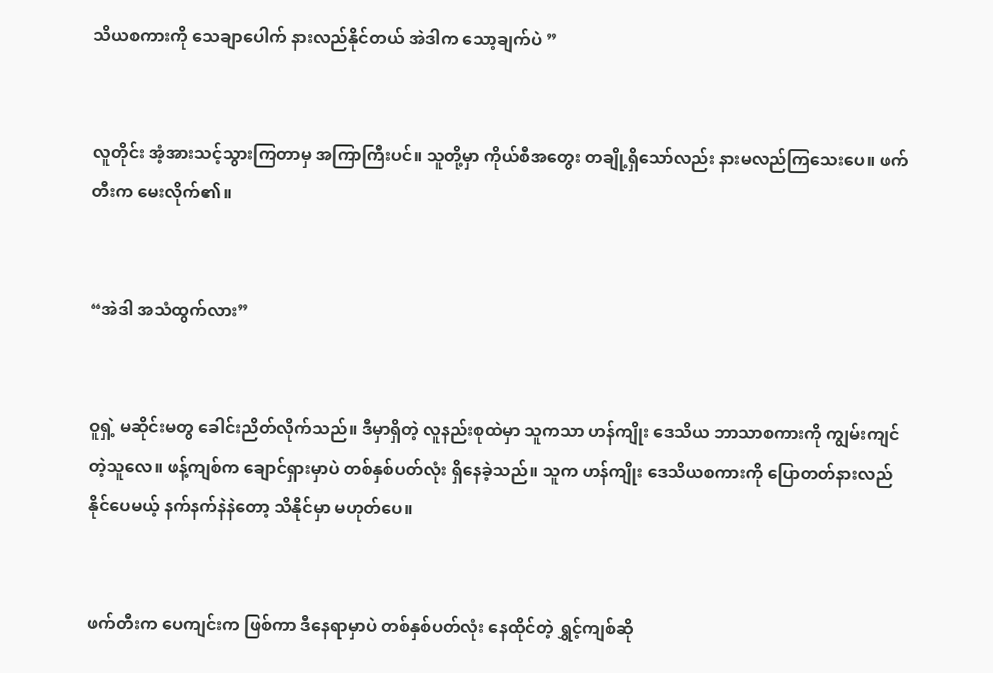သိယစကားကို သေချာပေါက် နားလည်နိုင်တယ် အဲဒါက သော့ချက်ပဲ ”


လူတိုင်း အံ့အားသင့်သွားကြတာမှ အကြာကြီးပင်။ သူတို့မှာ ကိုယ်စီအတွေး တချို့ရှိသော်လည်း နားမလည်ကြသေးပေ။ ဖက်တီးက မေးလိုက်၏။


“အဲဒါ အသံထွက်လား”


ဝူရှဲ့ မဆိုင်းမတွ ခေါင်းညိတ်လိုက်သည်။ ဒီမှာရှိတဲ့ လူနည်းစုထဲမှာ သူကသာ ဟန်ကျိုး ဒေသိယ ဘာသာစကားကို ကျွမ်းကျင်တဲ့သူလေ။ ဖန့်ကျစ်က ချောင်ရှားမှာပဲ တစ်နှစ်ပတ်လုံး ရှိနေခဲ့သည်။ သူက ဟန်ကျိုး ဒေသိယစကားကို ပြောတတ်နားလည် နိုင်ပေမယ့် နက်နက်နဲနဲတော့ သိနိုင်မှာ မဟုတ်ပေ။


ဖက်တီးက ပေကျင်းက ဖြစ်ကာ ဒီနေရာမှာပဲ တစ်နှစ်ပတ်လုံး နေထိုင်တဲ့ ရွှင့်ကျစ်ဆို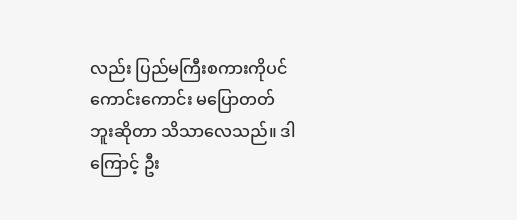လည်း ပြည်မကြီးစကားကိုပင် ကောင်းကောင်း မပြောတတ်ဘူးဆိုတာ သိသာလေသည်။ ဒါကြောင့် ဦး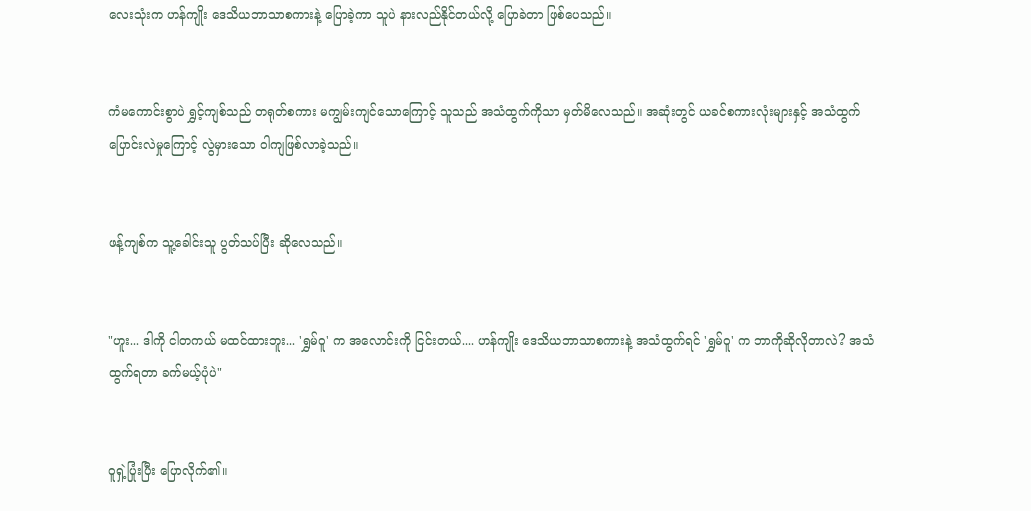လေးသုံးက ဟန်ကျိုး ဒေသိယဘာသာစကားနဲ့ ပြောခဲ့ကာ သူပဲ နားလည်နိုင်တယ်လို့ ပြောခဲတာ ဖြစ်ပေသည်။


ကံမကောင်းစွာပဲ ရွှင့်ကျစ်သည် တရုတ်စကား မကျွမ်းကျင်သောကြောင့် သူသည် အသံထွက်ကိုသာ မှတ်မိလေသည်။ အဆုံးတွင် ယခင်စကားလုံးများနှင့် အသံထွက် ပြောင်းလဲမှုကြောင့် လွဲမှားသော ဝါကျဖြစ်လာခဲ့သည်။


ဖန့်ကျစ်က သူ့ခေါင်းသူ ပွတ်သပ်ပြီး ဆိုလေသည်။


"ဟူး... ဒါကို ငါတကယ် မထင်ထားဘူး... 'ရွှမ်ဝူ' က အလောင်းကို ငြင်းတယ်.... ဟန်ကျိုး ဒေသိယဘာသာစကားနဲ့ အသံထွက်ရင် 'ရွှမ်ဝူ' က ဘာကိုဆိုလိုတာလဲ? အသံထွက်ရတာ ခက်မယ့်ပုံပဲ"


ဝူရှဲ့ပြုံးပြီး ပြောလိုက်၏။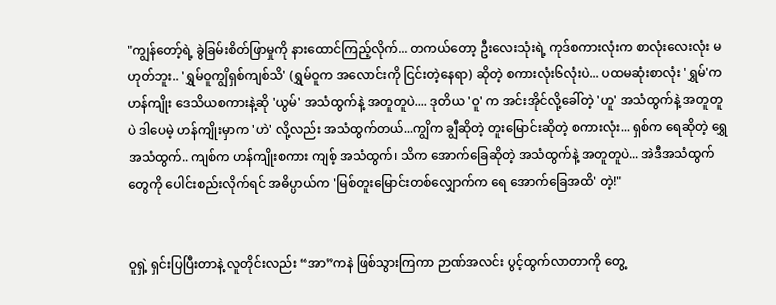"ကျွန်တော့်ရဲ့ ခွဲခြမ်းစိတ်ဖြာမှုကို နားထောင်ကြည့်လိုက်... တကယ်တော့ ဦးလေးသုံးရဲ့ ကုဒ်စကားလုံးက စာလုံးလေးလုံး မဟုတ်ဘူး.. 'ရွှမ်ဝူကျွိရှစ်ကျစ်သိ' (ရွှမ်ဝူက အလောင်းကို ငြင်းတဲ့နေရာ) ဆိုတဲ့ စကားလုံး၆လုံးပဲ... ပထမဆုံးစာလုံး 'ရွှမ်'က ဟန်ကျိုး ဒေသိယစကားနဲ့ဆို 'ယွမ်' အသံထွက်နဲ့ အတူတူပဲ.... ဒုတိယ 'ဝူ' က အင်းအိုင်လို့ခေါ်တဲ့ 'ဟူ' အသံထွက်နဲ့ အတူတူပဲ ဒါပေမဲ့ ဟန်ကျိုးမှာက 'ဟဲ' လို့လည်း အသံထွက်တယ်...ကျွိက ချွီဆိုတဲ့ တူးမြောင်းဆိုတဲ့ စကားလုံး... ရှစ်က ရေဆိုတဲ့ ရွှေအသံထွက်.. ကျစ်က ဟန်ကျိုးစကား ကျစ့် အသံထွက်၊ သိက အောက်ခြေဆိုတဲ့ အသံထွက်နဲ့ အတူတူပဲ... အဲဒီအသံထွက်တွေကို ပေါင်းစည်းလိုက်ရင် အဓိပ္ပာယ်က 'မြစ်တူးမြောင်းတစ်လျှောက်က ရေ အောက်ခြေအထိ' တဲ့!"


ဝူရှဲ့ ရှင်းပြပြီးတာနဲ့ လူတိုင်းလည်း “အာ”ကနဲ ဖြစ်သွားကြကာ ဉာဏ်အလင်း ပွင့်ထွက်လာတာကို တွေ့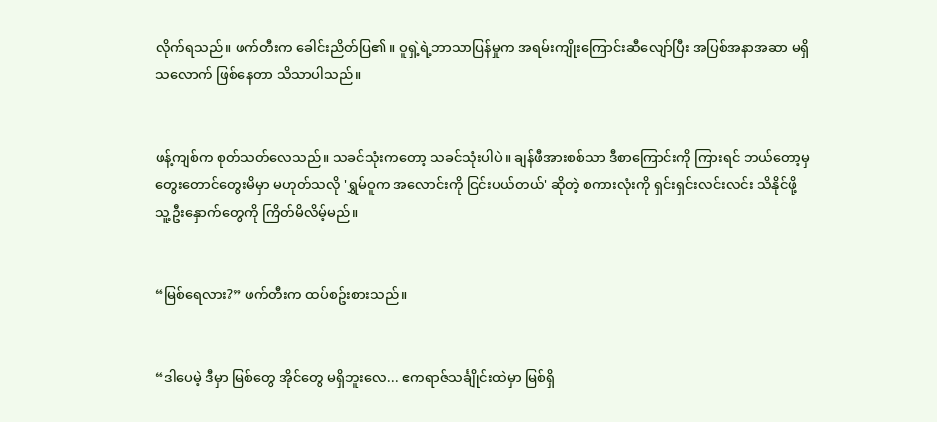လိုက်ရသည်။ ဖက်တီးက ခေါင်းညိတ်ပြ၏။ ဝူရှဲ့ရဲ့ဘာသာပြန်မှုက အရမ်းကျိုးကြောင်းဆီလျော်ပြီး အပြစ်အနာအဆာ မရှိသလောက် ဖြစ်နေတာ သိသာပါသည်။


ဖန့်ကျစ်က စုတ်သတ်လေသည်။ သခင်သုံးကတော့ သခင်သုံးပါပဲ။ ချန်ဖီအားစစ်သာ ဒီစာကြောင်းကို ကြားရင် ဘယ်တော့မှ တွေးတောင်တွေးမိမှာ မဟုတ်သလို 'ရွှမ်ဝူက အလောင်းကို ငြင်းပယ်တယ်' ဆိုတဲ့ စကားလုံးကို ရှင်းရှင်းလင်းလင်း သိနိုင်ဖို့ သူ့ဦးနှောက်တွေကို ကြိတ်မိလိမ့်မည်။


“မြစ်ရေလား?” ဖက်တီးက ထပ်စဥ်းစားသည်။


“ဒါပေမဲ့ ဒီမှာ မြစ်တွေ အိုင်တွေ မရှိဘူးလေ... ဧကရာဇ်သင်္ချိုင်းထဲမှာ မြစ်ရှိ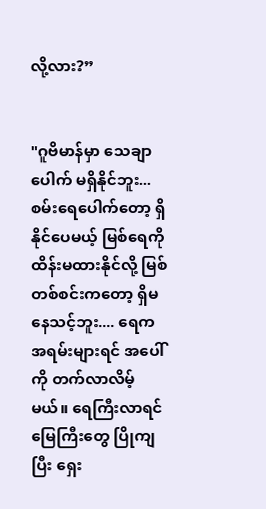လို့လား?”


"ဂူဗိမာန်မှာ သေချာပေါက် မရှိနိုင်ဘူး... စမ်းရေပေါက်တော့ ရှိနိုင်ပေမယ့် မြစ်ရေကို ထိန်းမထားနိုင်လို့ မြစ်တစ်စင်းကတော့ ရှိမနေသင့်ဘူး.... ရေက အရမ်းများရင် အပေါ်ကို တက်လာလိမ့်မယ်။ ရေကြီးလာရင် မြေကြီးတွေ ပြိုကျပြီး ရှေး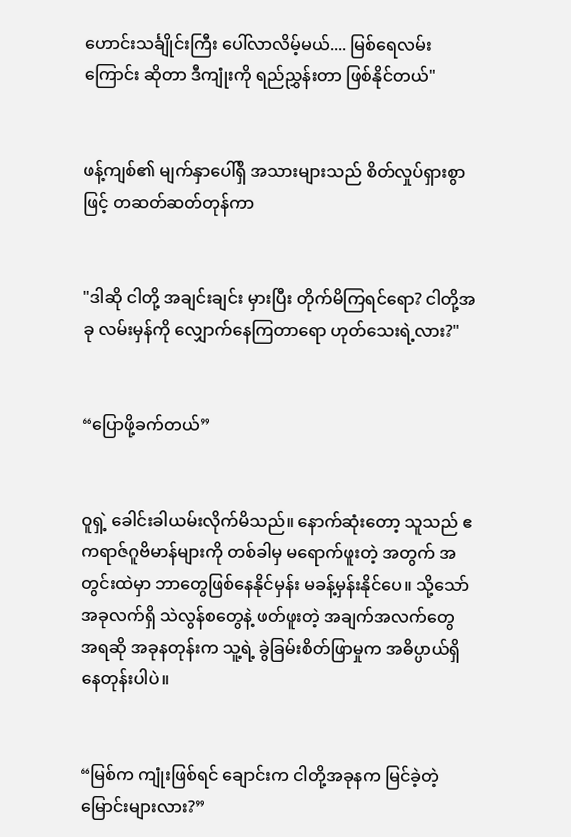ဟောင်းသင်္ချိုင်းကြီး ပေါ်လာလိမ့်မယ်.... မြစ်ရေလမ်းကြောင်း ဆိုတာ ဒီကျုံးကို ရည်ညွှန်းတာ ဖြစ်နိုင်တယ်"


ဖန့်ကျစ်၏ မျက်နှာပေါ်ရှိ အသားများသည် စိတ်လှုပ်ရှားစွာဖြင့် တဆတ်ဆတ်တုန်ကာ


"ဒါဆို ငါတို့ အချင်းချင်း မှားပြီး တိုက်မိကြရင်ရော? ငါတို့အခု လမ်းမှန်ကို လျှောက်နေကြတာရော ဟုတ်သေးရဲ့လား?"


“ပြောဖို့ခက်တယ်”


ဝူရှဲ့ ခေါင်းခါယမ်းလိုက်မိသည်။ နောက်ဆုံးတော့ သူသည် ဧကရာဇ်ဂူဗိမာန်များကို တစ်ခါမှ မရောက်ဖူးတဲ့ အတွက် အတွင်းထဲမှာ ဘာတွေဖြစ်နေနိုင်မှန်း မခန့်မှန်းနိုင်ပေ။ သို့သော် အခုလက်ရှိ သဲလွန်စတွေနဲ့ ဖတ်ဖူးတဲ့ အချက်အလက်တွေ အရဆို အခုနတုန်းက သူ့ရဲ့ ခွဲခြမ်းစိတ်ဖြာမှုက အဓိပ္ပာယ်ရှိနေတုန်းပါပဲ။


“မြစ်က ကျုံးဖြစ်ရင် ချောင်းက ငါတို့အခုနက မြင်ခဲ့တဲ့ မြောင်းများလား?”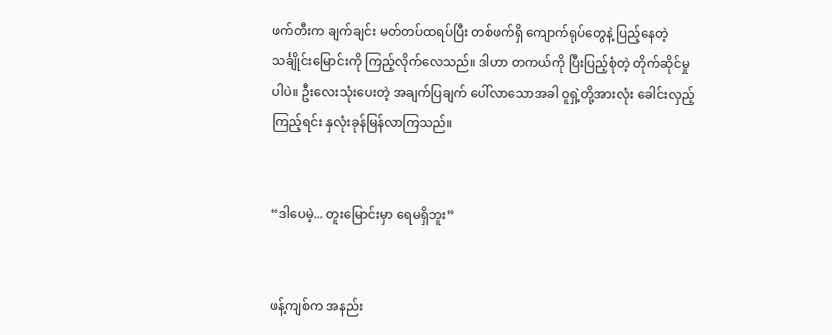ဖက်တီးက ချက်ချင်း မတ်တပ်ထရပ်ပြီး တစ်ဖက်ရှိ ကျောက်ရုပ်တွေနဲ့ ပြည့်နေတဲ့ သင်္ချိုင်းမြောင်းကို ကြည့်လိုက်လေသည်။ ဒါဟာ တကယ်ကို ပြီးပြည့်စုံတဲ့ တိုက်ဆိုင်မှုပါပဲ။ ဦးလေးသုံးပေးတဲ့ အချက်ပြချက် ပေါ်လာသောအခါ ဝူရှဲ့တို့အားလုံး ခေါင်းလှည့်ကြည့်ရင်း နှလုံးခုန်မြန်လာကြသည်။


“ဒါပေမဲ့... တူးမြောင်းမှာ ရေမရှိဘူး”


ဖန့်ကျစ်က အနည်း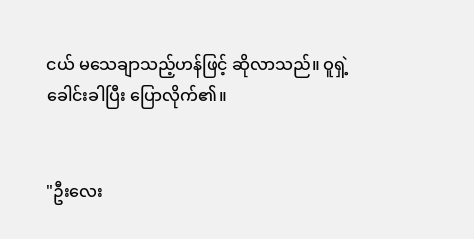ငယ် မသေချာသည့်ဟန်ဖြင့် ဆိုလာသည်။ ဝူရှဲ့ ခေါင်းခါပြီး ပြောလိုက်၏။


"ဦးလေး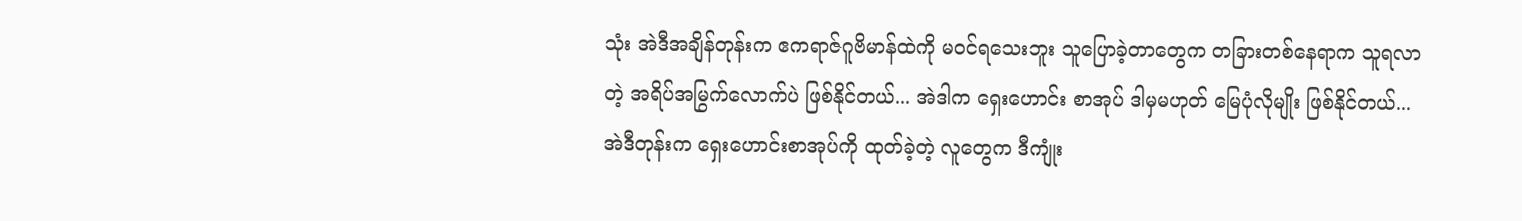သုံး အဲဒီအချိန်တုန်းက ဧကရာဇ်ဂူဗိမာန်ထဲကို မ၀င်ရသေးဘူး သူပြောခဲ့တာတွေက တခြားတစ်နေရာက သူရလာတဲ့ အရိပ်အမြွက်လောက်ပဲ ဖြစ်နိုင်တယ်... အဲဒါက ရှေးဟောင်း စာအုပ် ဒါမှမဟုတ် မြေပုံလိုမျိုး ဖြစ်နိုင်တယ်... အဲဒီတုန်းက ရှေးဟောင်းစာအုပ်ကို ထုတ်ခဲ့တဲ့ လူတွေက ဒီကျုံး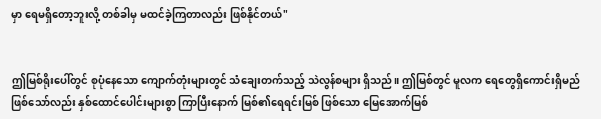မှာ ရေမရှိတော့ဘူးလို့ တစ်ခါမှ မထင်ခဲ့ကြတာလည်း ဖြစ်နိုင်တယ်"


ဤမြစ်ရိုးပေါ်တွင် စုပုံနေသော ကျောက်တုံးများတွင် သံချေးတက်သည့် သဲလွန်စများ ရှိသည်။ ဤမြစ်တွင် မူလက ရေတွေရှိကောင်းရှိမည် ဖြစ်သော်လည်း နှစ်ထောင်ပေါင်းများစွာ ကြာပြီးနောက် မြစ်၏ရေရင်းမြစ် ဖြစ်သော မြေအောက်မြစ်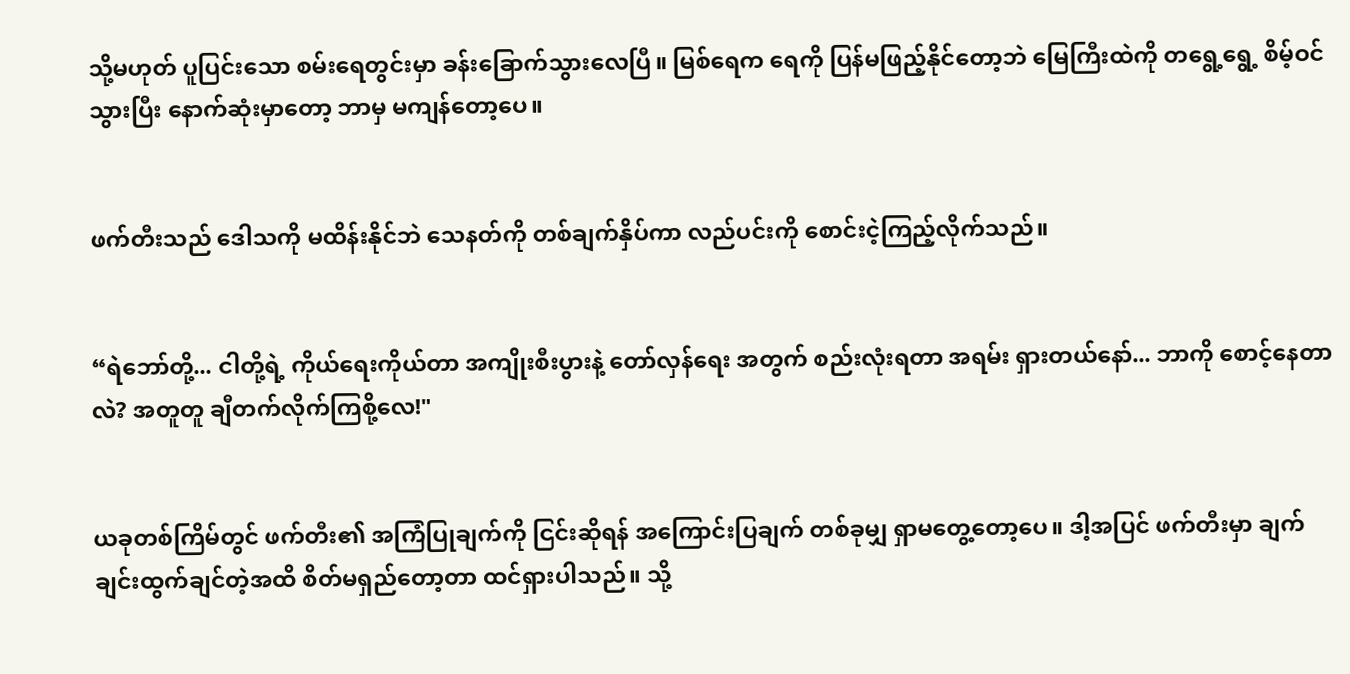သို့မဟုတ် ပူပြင်းသော စမ်းရေတွင်းမှာ ခန်းခြောက်သွားလေပြီ။ မြစ်ရေက ရေကို ပြန်မဖြည့်နိုင်တော့ဘဲ မြေကြီးထဲကို တရွေ့ရွေ့ စိမ့်ဝင်သွားပြီး နောက်ဆုံးမှာတော့ ဘာမှ မကျန်တော့ပေ။


ဖက်တီးသည် ဒေါသကို မထိန်းနိုင်ဘဲ သေနတ်ကို တစ်ချက်နှိပ်ကာ လည်ပင်းကို စောင်းငဲ့ကြည့်လိုက်သည်။


“ရဲဘော်တို့... ငါတို့ရဲ့ ကိုယ်ရေးကိုယ်တာ အကျိုးစီးပွားနဲ့ တော်လှန်ရေး အတွက် စည်းလုံးရတာ အရမ်း ရှားတယ်နော်... ဘာကို စောင့်နေတာလဲ? အတူတူ ချီတက်လိုက်ကြစို့လေ!"


ယခုတစ်ကြိမ်တွင် ဖက်တီး၏ အကြံပြုချက်ကို ငြင်းဆိုရန် အကြောင်းပြချက် တစ်ခုမျှ ရှာမတွေ့တော့ပေ။ ဒါ့အပြင် ဖက်တီးမှာ ချက်ချင်းထွက်ချင်တဲ့အထိ စိတ်မရှည်တော့တာ ထင်ရှားပါသည်။ သို့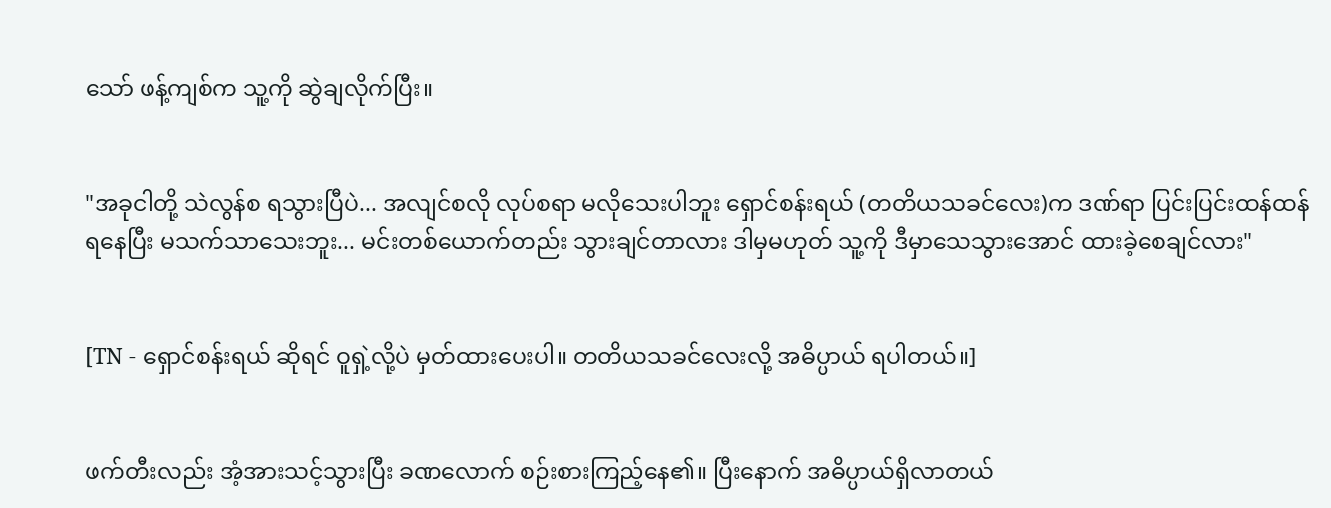သော် ဖန့်ကျစ်က သူ့ကို ဆွဲချလိုက်ပြီး။


"အခုငါတို့ သဲလွန်စ ရသွားပြီပဲ... အလျင်စလို လုပ်စရာ မလိုသေးပါဘူး ရှောင်စန်းရယ် (တတိယသခင်လေး)က ဒဏ်ရာ ပြင်းပြင်းထန်ထန် ရနေပြီး မသက်သာသေးဘူး... မင်းတစ်ယောက်တည်း သွားချင်တာလား ဒါမှမဟုတ် သူ့ကို ဒီမှာသေသွားအောင် ထားခဲ့စေချင်လား"


[TN - ရှောင်စန်းရယ် ဆိုရင် ဝူရှဲ့လို့ပဲ မှတ်ထားပေးပါ။ တတိယသခင်လေးလို့ အဓိပ္ပာယ် ရပါတယ်။]


ဖက်တီးလည်း အံ့အားသင့်သွားပြီး ခဏလောက် စဉ်းစားကြည့်နေ၏။ ပြီးနောက် အဓိပ္ပာယ်ရှိလာတယ်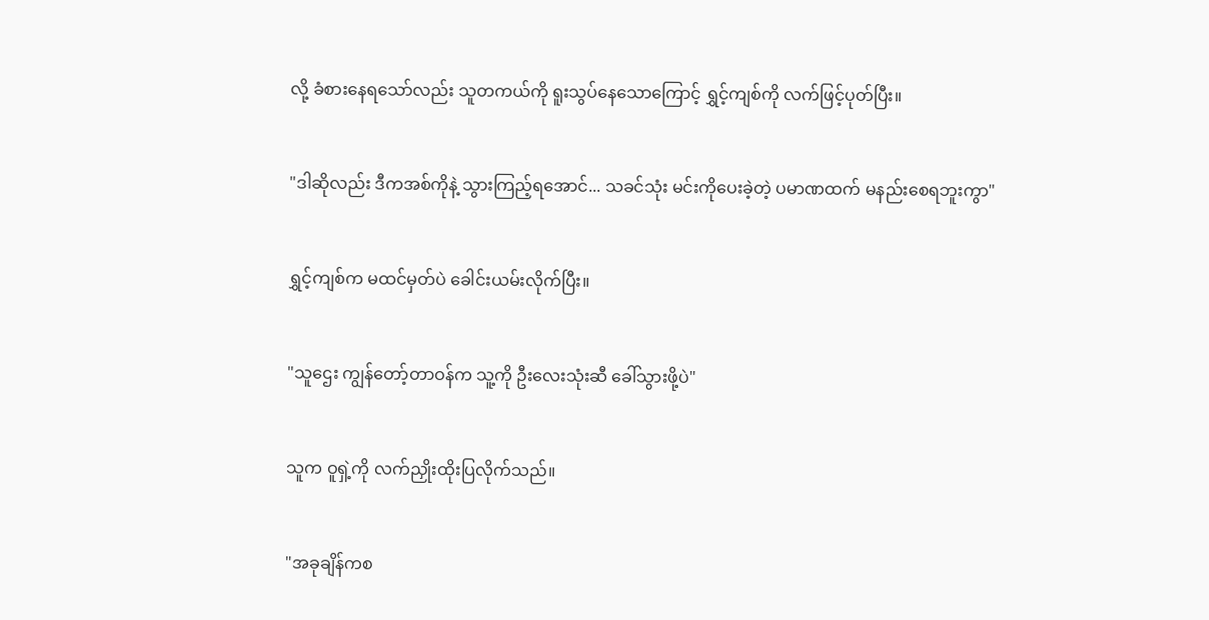လို့ ခံစားနေရသော်လည်း သူတကယ်ကို ရူးသွပ်နေသောကြောင့် ရွှင့်ကျစ်ကို လက်ဖြင့်ပုတ်ပြီး။


"ဒါဆိုလည်း ဒီကအစ်ကိုနဲ့ သွားကြည့်ရအောင်... သခင်သုံး မင်းကိုပေးခဲ့တဲ့ ပမာဏထက် မနည်းစေရဘူးကွာ"


ရွှင့်ကျစ်က မထင်မှတ်ပဲ ခေါင်းယမ်းလိုက်ပြီး။


"သူဌေး ကျွန်တော့်တာဝန်က သူ့ကို ဦးလေးသုံးဆီ ခေါ်သွားဖို့ပဲ"


သူက ဝူရှဲ့ကို လက်ညှိုးထိုးပြလိုက်သည်။


"အခုချိန်ကစ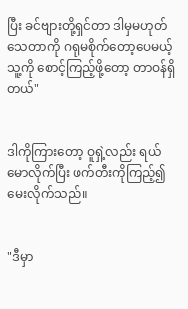ပြီး ခင်ဗျားတို့ရှင်တာ ဒါမှမဟုတ် သေတာကို ဂရုမစိုက်တော့ပေမယ့် သူ့ကို စောင့်ကြည့်ဖို့တော့ တာဝန်ရှိတယ်"


ဒါကိုကြားတော့ ဝူရှဲ့လည်း ရယ်မောလိုက်ပြီး ဖက်တီးကိုကြည့်၍ မေးလိုက်သည်။


"ဒီမှာ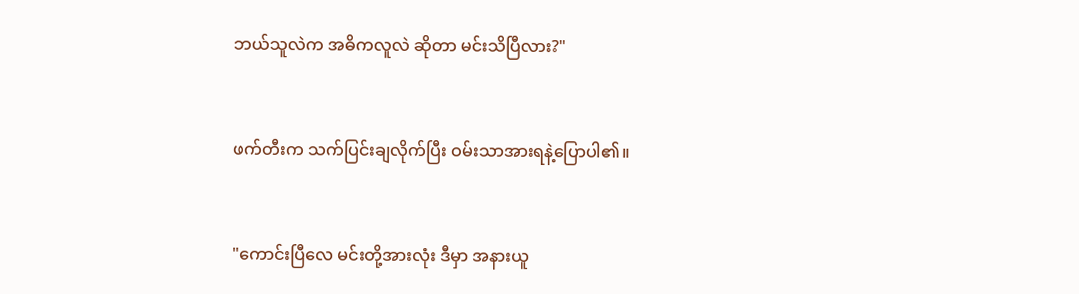ဘယ်သူလဲက အဓိကလူလဲ ဆိုတာ မင်းသိပြီလား?"


ဖက်တီးက သက်ပြင်းချလိုက်ပြီး ဝမ်းသာအားရနဲ့ပြောပါ၏။


"ကောင်းပြီလေ မင်းတို့အားလုံး ဒီမှာ အနားယူ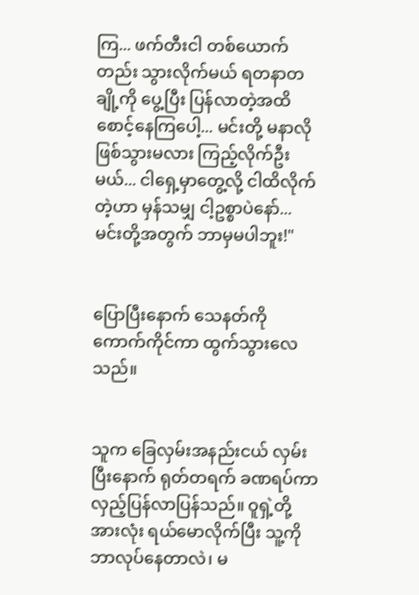ကြ... ဖက်တီးငါ တစ်ယောက်တည်း သွားလိုက်မယ် ရတနာတချို့ကို ပွေ့ပြီး ပြန်လာတဲ့အထိ စောင့်နေကြပေါ့... မင်းတို့ မနာလိုဖြစ်သွားမလား ကြည့်လိုက်ဦးမယ်... ငါရှေ့မှာတွေ့လို့ ငါထိလိုက်တဲ့ဟာ မှန်သမျှ ငါ့ဥစ္စာပဲနော်... မင်းတို့အတွက် ဘာမှမပါဘူး!"


ပြောပြီးနောက် သေနတ်ကို ကောက်ကိုင်ကာ ထွက်သွားလေသည်။


သူက ခြေလှမ်းအနည်းငယ် လှမ်းပြီးနောက် ရုတ်တရက် ခဏရပ်ကာ လှည့်ပြန်လာပြန်သည်။ ဝူရှဲ့တို့အားလုံး ရယ်မောလိုက်ပြီး သူ့ကို ဘာလုပ်နေတာလဲ၊ မ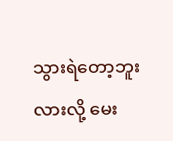သွားရဲတော့ဘူးလားလို့ မေး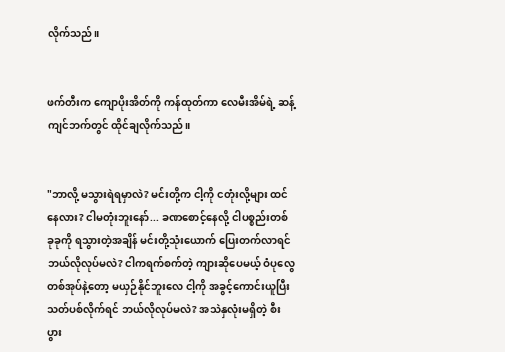လိုက်သည်။


ဖက်တီးက ကျောပိုးအိတ်ကို ကန်ထုတ်ကာ လေမီးအိမ်ရဲ့ ဆန့်ကျင်ဘက်တွင် ထိုင်ချလိုက်သည်။


"ဘာလို့ မသွားရဲရမှာလဲ? မင်းတို့က ငါ့ကို ငတုံးလို့များ ထင်နေလား? ငါမတုံးဘူးနော်... ခဏစောင့်နေလို့ ငါပစ္စည်းတစ်ခုခုကို ရသွားတဲ့အချိန် မင်းတို့သုံးယောက် ပြေးတက်လာရင် ဘယ်လိုလုပ်မလဲ? ငါကရက်စက်တဲ့ ကျားဆိုပေမယ့် ဝံပုလွေတစ်အုပ်နဲ့တော့ မယှဉ်နိုင်ဘူးလေ ငါ့ကို အခွင့်ကောင်းယူပြီး သတ်ပစ်လိုက်ရင် ဘယ်လိုလုပ်မလဲ? အသဲနှလုံးမရှိတဲ့ စီးပွား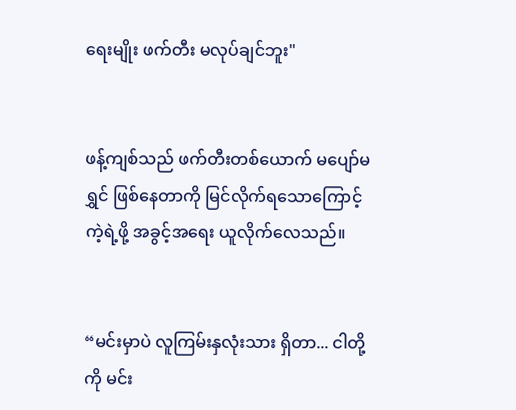ရေးမျိုး ဖက်တီး မလုပ်ချင်ဘူး"


ဖန့်ကျစ်သည် ဖက်တီးတစ်ယောက် မပျော်မရွှင် ဖြစ်နေတာကို မြင်လိုက်ရသောကြောင့် ကဲ့ရဲ့ဖို့ အခွင့်အရေး ယူလိုက်လေသည်။


“မင်းမှာပဲ လူကြမ်းနှလုံးသား ရှိတာ... ငါတို့ကို မင်း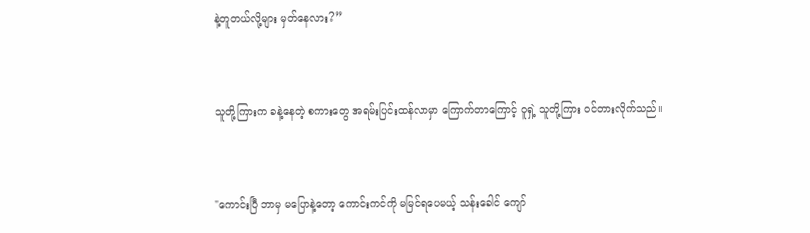နဲ့တူတယ်လို့များ မှတ်နေလား?”


သူတို့ကြားက ခနဲ့နေတဲ့ စကားတွေ အရမ်းပြင်းထန်လာမှာ ကြောက်တာကြောင့် ဝူရှဲ့ သူတို့ကြား ဝင်တားလိုက်သည်။


"ကောင်းပြီ ဘာမှ မပြောနဲ့တော့ ကောင်းကင်ကို မမြင်ရပေမယ့် သန်းခေါင် ကျော်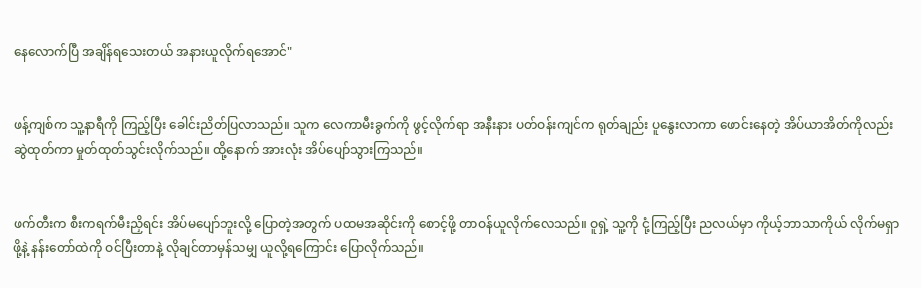နေလောက်ပြီ အချိန်ရသေးတယ် အနားယူလိုက်ရအောင်"


ဖန့်ကျစ်က သူ့နာရီကို ကြည့်ပြီး ခေါင်းညိတ်ပြလာသည်။ သူက လေကာမီးခွက်ကို ဖွင့်လိုက်ရာ အနီးနား ပတ်ဝန်းကျင်က ရုတ်ချည်း ပူနွေးလာကာ ဖောင်းနေတဲ့ အိပ်ယာအိတ်ကိုလည်း ဆွဲထုတ်ကာ မှုတ်ထုတ်သွင်းလိုက်သည်။ ထို့နောက် အားလုံး အိပ်ပျော်သွားကြသည်။


ဖက်တီးက စီးကရက်မီးညှိရင်း အိပ်မပျော်ဘူးလို့ ပြောတဲ့အတွက် ပထမအဆိုင်းကို စောင့်ဖို့ တာဝန်ယူလိုက်လေသည်။ ဝူရှဲ့ သူ့ကို ငုံ့ကြည့်ပြီး ညလယ်မှာ ကိုယ့်ဘာသာကိုယ် လိုက်မရှာဖို့နဲ့ နန်းတော်ထဲကို ဝင်ပြီးတာနဲ့ လိုချင်တာမှန်သမျှ ယူလို့ရကြောင်း ပြောလိုက်သည်။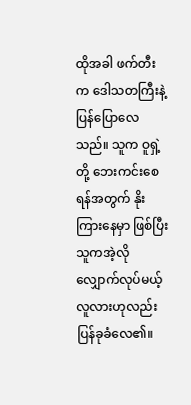ထိုအခါ ဖက်တီးက ဒေါသတကြီးနဲ့ ပြန်ပြောလေသည်။ သူက ဝူရှဲ့တို့ ဘေးကင်းစေရန်အတွက် နိုးကြားနေမှာ ဖြစ်ပြီး သူကအဲ့လို လျှောက်လုပ်မယ့် လူလားဟုလည်း ပြန်ခုခံလေ၏။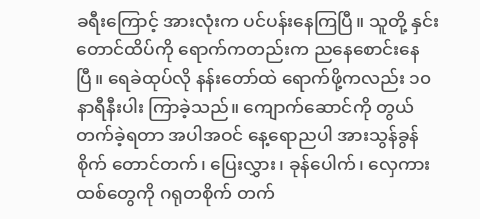ခရီးကြောင့် အားလုံးက ပင်ပန်းနေကြပြီ။ သူတို့ နှင်းတောင်ထိပ်ကို ရောက်ကတည်းက ညနေစောင်းနေပြီ။ ရေခဲထုပ်လို နန်းတော်ထဲ ရောက်ဖို့ကလည်း ၁၀ နာရီနီးပါး ကြာခဲ့သည်။ ကျောက်ဆောင်ကို တွယ်တက်ခဲ့ရတာ အပါအဝင် နေ့ရောညပါ အားသွန်ခွန်စိုက် တောင်တက်၊ ပြေးလွှား၊ ခုန်ပေါက်၊ လှေကားထစ်တွေကို ဂရုတစိုက် တက်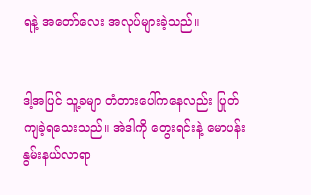ရနဲ့ အတော်လေး အလုပ်များခဲ့သည်။


ဒါ့အပြင် သူ့ခမျာ တံတားပေါ်ကနေလည်း ပြုတ်ကျခဲ့ရသေးသည်။ အဲဒါကို တွေးရင်းနဲ့ မောပန်းနွမ်းနယ်လာရာ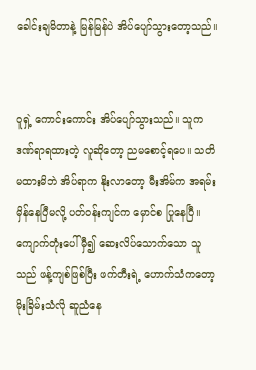ခေါင်းချမိတာနဲ့ မြန်မြန်ပဲ အိပ်ပျော်သွားတော့သည်။


ဝူရှဲ့ ကောင်းကောင်း အိပ်ပျော်သွားသည်။ သူက ဒဏ်ရာရထားတဲ့ လူဆိုတော့ ညမစောင့်ရပေ။ သတိမထားမိဘဲ အိပ်ရာက နိုးလာတော့ မီးအိမ်က အရမ်းမှိန်နေပြီမလို့ ပတ်ဝန်းကျင်က မှောင်စ ပြုနေပြီ။ ကျောက်တုံးပေါ် မှီ၍ ဆေးလိပ်သောက်သော သူသည် ဖန့်ကျစ်ဖြစ်ပြီး ဖက်တီးရဲ့ ဟောက်သံကတော့ မိုးခြိမ်းသံလို ဆူညံနေ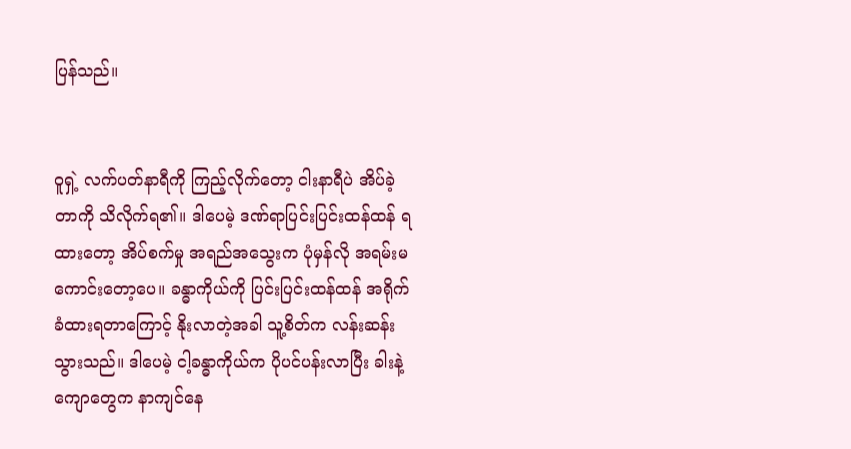ပြန်သည်။


ဝူရှဲ့ လက်ပတ်နာရီကို ကြည့်လိုက်တော့ ငါးနာရီပဲ အိပ်ခဲ့တာကို သိလိုက်ရ၏။ ဒါပေမဲ့ ဒဏ်ရာပြင်းပြင်းထန်ထန် ရထားတော့ အိပ်စက်မှု အရည်အသွေးက ပုံမှန်လို အရမ်းမကောင်းတော့ပေ။ ခန္ဓာကိုယ်ကို ပြင်းပြင်းထန်ထန် အရိုက်ခံထားရတာကြောင့် နိုးလာတဲ့အခါ သူ့စိတ်က လန်းဆန်းသွားသည်။ ဒါပေမဲ့ ငါ့ခန္ဓာကိုယ်က ပိုပင်ပန်းလာပြီး ခါးနဲ့ ကျောတွေက နာကျင်နေ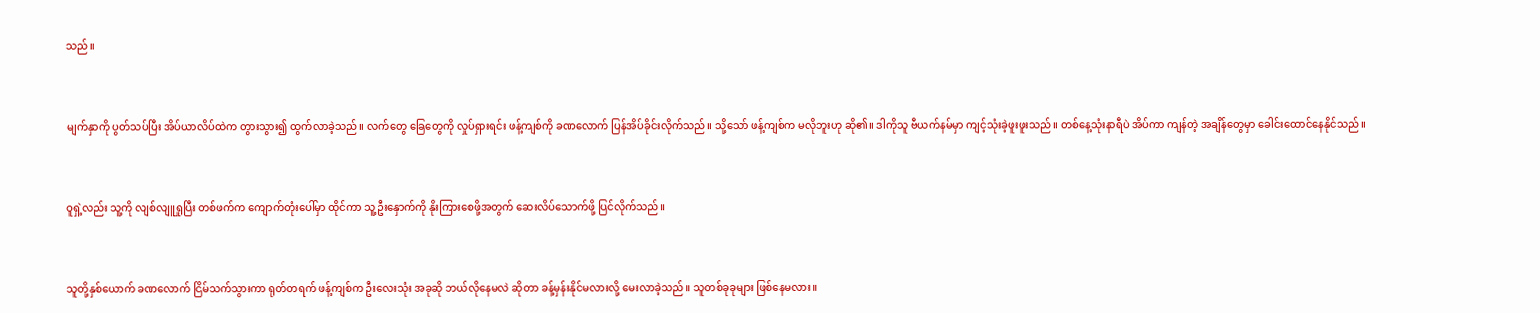သည်။


မျက်နှာကို ပွတ်သပ်ပြီး အိပ်ယာလိပ်ထဲက တွားသွား၍ ထွက်လာခဲ့သည်။ လက်တွေ ခြေတွေကို လှုပ်ရှားရင်း ဖန့်ကျစ်ကို ခဏလောက် ပြန်အိပ်ခိုင်းလိုက်သည်။ သို့သော် ဖန့်ကျစ်က မလိုဘူးဟု ဆို၏။ ဒါကိုသူ ဗီယက်နမ်မှာ ကျင့်သုံးခဲ့ဖူးဖူးသည်။ တစ်နေ့သုံးနာရီပဲ အိပ်ကာ ကျန်တဲ့ အချိန်တွေမှာ ခေါင်းထောင်နေနိုင်သည်။


ဝူရှဲ့လည်း သူ့ကို လျစ်လျူရှုပြီး တစ်ဖက်က ကျောက်တုံးပေါ်မှာ ထိုင်ကာ သူ့ဦးနှောက်ကို နိုးကြားစေဖို့အတွက် ဆေးလိပ်သောက်ဖို့ ပြင်လိုက်သည်။


သူတို့နှစ်ယောက် ခဏလောက် ငြိမ်သက်သွားကာ ရုတ်တရက် ဖန့်ကျစ်က ဦးလေးသုံး အခုဆို ဘယ်လိုနေမလဲ ဆိုတာ ခန့်မှန်းနိုင်မလားလို့ မေးလာခဲ့သည်။ သူတစ်ခုခုများ ဖြစ်နေမလား။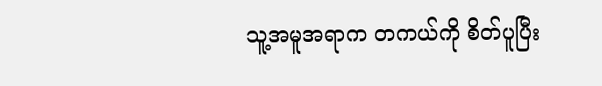သူ့အမူအရာက တကယ်ကို စိတ်ပူပြီး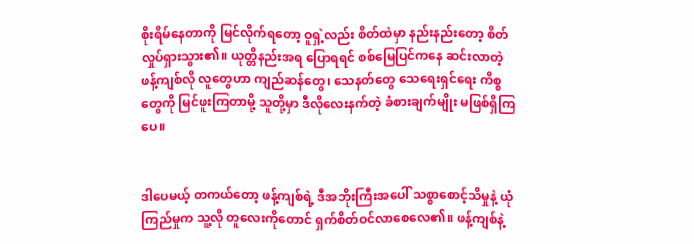စိုးရိမ်နေတာကို မြင်လိုက်ရတော့ ဝူရှဲ့လည်း စိတ်ထဲမှာ နည်းနည်းတော့ စိတ်လှုပ်ရှားသွား၏။ ယုတ္တိနည်းအရ ပြောရရင် စစ်မြေပြင်ကနေ ဆင်းလာတဲ့ ဖန့်ကျစ်လို လူတွေဟာ ကျည်ဆန်တွေ၊ သေနတ်တွေ သေရေးရှင်ရေး ကိစ္စတွေကို မြင်ဖူးကြတာမို့ သူတို့မှာ ဒီလိုလေးနက်တဲ့ ခံစားချက်မျိုး မဖြစ်ရှိကြပေ။


ဒါပေမယ့် တကယ်တော့ ဖန့်ကျစ်ရဲ့ ဒီအဘိုးကြီးအပေါ် သစ္စာစောင့်သိမှုနဲ့ ယုံကြည်မှုက သူ့လို တူလေးကိုတောင် ရှက်စိတ်ဝင်လာစေလေ၏။ ဖန့်ကျစ်နဲ့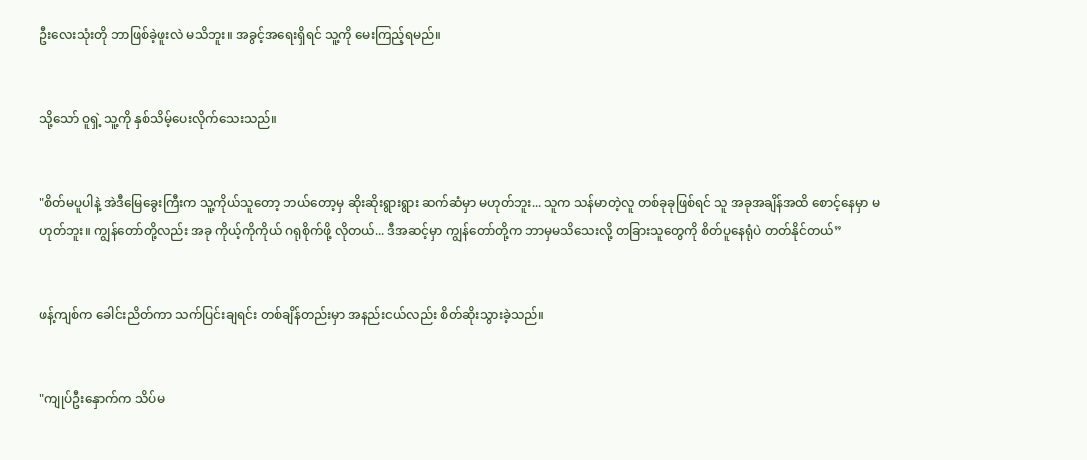ဦးလေးသုံးတို ဘာဖြစ်ခဲ့ဖူးလဲ မသိဘူး။ အခွင့်အရေးရှိရင် သူ့ကို မေးကြည့်ရမည်။


သို့သော် ဝူရှဲ့ သူ့ကို နှစ်သိမ့်ပေးလိုက်သေးသည်။


"စိတ်မပူပါနဲ့ အဲဒီမြေခွေးကြီးက သူ့ကိုယ်သူတော့ ဘယ်တော့မှ ဆိုးဆိုးရွားရွား ဆက်ဆံမှာ မဟုတ်ဘူး... သူက သန်မာတဲ့လူ တစ်ခုခုဖြစ်ရင် သူ အခုအချိန်အထိ စောင့်နေမှာ မဟုတ်ဘူး။ ကျွန်တော်တို့လည်း အခု ကိုယ့်ကိုကိုယ် ဂရုစိုက်ဖို့ လိုတယ်... ဒီအဆင့်မှာ ကျွန်တော်တို့က ဘာမှမသိသေးလို့ တခြားသူတွေကို စိတ်ပူနေရုံပဲ တတ်နိုင်တယ်”


ဖန့်ကျစ်က ခေါင်းညိတ်ကာ သက်ပြင်းချရင်း တစ်ချိန်တည်းမှာ အနည်းငယ်လည်း စိတ်ဆိုးသွားခဲ့သည်။


"ကျုပ်ဦးနှောက်က သိပ်မ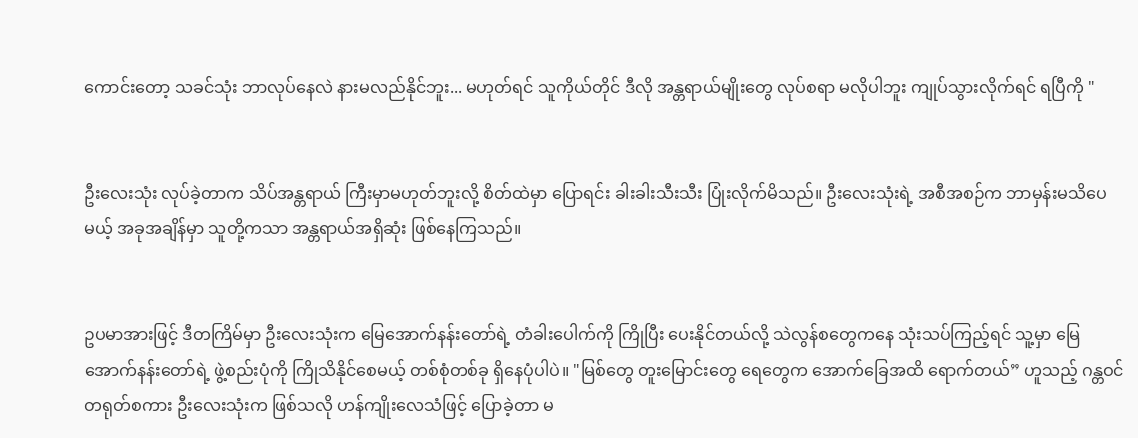ကောင်းတော့ သခင်သုံး ဘာလုပ်နေလဲ နားမလည်နိုင်ဘူး... မဟုတ်ရင် သူကိုယ်တိုင် ဒီလို အန္တရာယ်မျိုးတွေ လုပ်စရာ မလိုပါဘူး ကျုပ်သွားလိုက်ရင် ရပြီကို "


ဦးလေးသုံး လုပ်ခဲ့တာက သိပ်အန္တရာယ် ကြီးမှာမဟုတ်ဘူးလို့ စိတ်ထဲမှာ ပြောရင်း ခါးခါးသီးသီး ပြုံးလိုက်မိသည်။ ဦးလေးသုံးရဲ့ အစီအစဉ်က ဘာမှန်းမသိပေမယ့် အခုအချိန်မှာ သူတို့ကသာ အန္တရာယ်အရှိဆုံး ဖြစ်နေကြသည်။


ဥပမာအားဖြင့် ဒီတကြိမ်မှာ ဦးလေးသုံးက မြေအောက်နန်းတော်ရဲ့ တံခါးပေါက်ကို ကြိုပြီး ပေးနိုင်တယ်လို့ သဲလွန်စတွေကနေ သုံးသပ်ကြည့်ရင် သူ့မှာ မြေအောက်နန်းတော်ရဲ့ ဖွဲ့စည်းပုံကို ကြိုသိနိုင်စေမယ့် တစ်စုံတစ်ခု ရှိနေပုံပါပဲ။ "မြစ်တွေ တူးမြောင်းတွေ ရေတွေက အောက်ခြေအထိ ရောက်တယ်” ဟူသည့် ဂန္တဝင် တရုတ်စကား ဦးလေးသုံးက ဖြစ်သလို ဟန်ကျိုးလေသံဖြင့် ပြောခဲ့တာ မ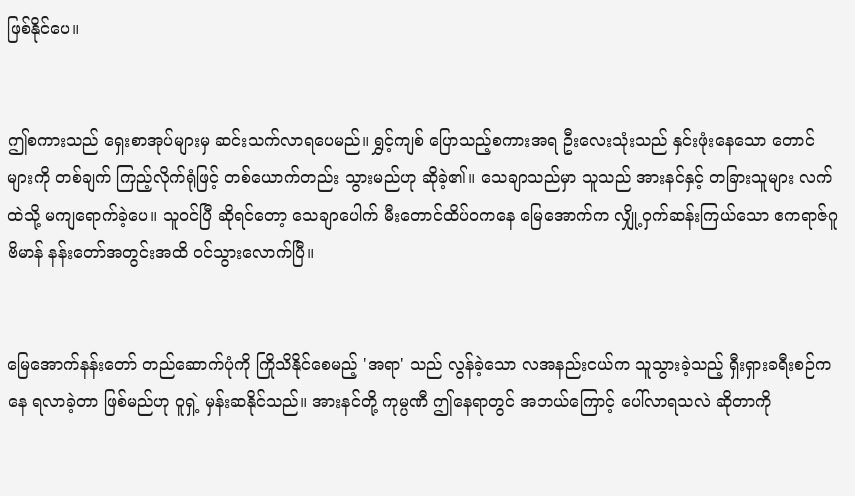ဖြစ်နိုင်ပေ။


ဤစကားသည် ရှေးစာအုပ်များမှ ဆင်းသက်လာရပေမည်။ ရွှင့်ကျစ် ပြောသည့်စကားအရ ဦးလေးသုံးသည် နှင်းဖုံးနေသော တောင်များကို တစ်ချက် ကြည့်လိုက်ရုံဖြင့် တစ်ယောက်တည်း သွားမည်ဟု ဆိုခဲ့၏။ သေချာသည်မှာ သူသည် အားနင်နှင့် တခြားသူများ လက်ထဲသို့ မကျရောက်ခဲ့ပေ။ သူဝင်ပြီ ဆိုရင်တော့ သေချာပေါက် မီးတောင်ထိပ်ဝကနေ မြေအောက်က လျှို့ဝှက်ဆန်းကြယ်သော ဧကရာဇ်ဂူဗိမာန် နန်းတော်အတွင်းအထိ ဝင်သွားလောက်ပြီ။


မြေအောက်နန်းတော် တည်ဆောက်ပုံကို ကြိုသိနိုင်စေမည့် 'အရာ' သည် လွန်ခဲ့သော လအနည်းငယ်က သူသွားခဲ့သည့် ရှီးရှားခရီးစဉ်ကနေ ရလာခဲ့တာ ဖြစ်မည်ဟု ဝူရှဲ့ မှန်းဆနိုင်သည်။ အားနင်တို့ ကုမ္ပဏီ ဤနေရာတွင် အဘယ်ကြောင့် ပေါ်လာရသလဲ ဆိုတာကို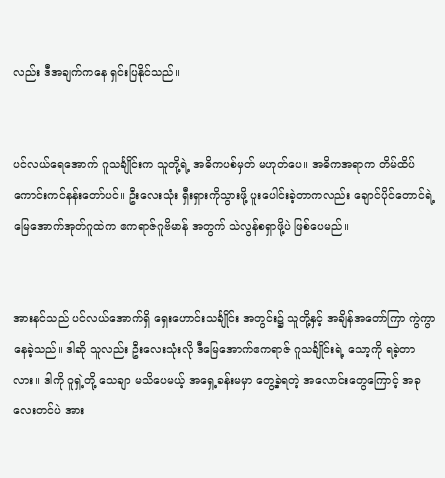လည်း ဒီအချက်ကနေ ရှင်းပြနိုင်သည်။


ပင်လယ်ရေအောက် ဂူသင်္ချိုင်းက သူတို့ရဲ့ အဓိကပစ်မှတ် မဟုတ်ပေ။ အဓိကအရာက တိမ်ထိပ် ကောင်းကင်နန်းတော်ပင်။ ဦးလေးသုံး ရှီးရှားကိုသွားဖို့ ပူးပေါင်းခဲ့တာကလည်း ချောင်ပိုင်တောင်ရဲ့ မြေအောက်အုတ်ဂူထဲက ဧကရာဇ်ဂူဗိမာန် အတွက် သဲလွန်စရှာဖို့ပဲ ဖြစ်ပေမည်။


အားနင်သည် ပင်လယ်အောက်ရှိ ရှေးဟောင်းသင်္ချိုင်း အတွင်း၌ သူတို့နှင့် အချိန်အတော်ကြာ ကွဲကွာနေခဲ့သည်။ ဒါဆို သူလည်း ဦးလေးသုံးလို ဒီမြေအောက်ဧကရာဇ် ဂူသင်္ချိုင်းရဲ့ သော့ကို ရခဲ့တာလား။ ဒါကို ဝူရှဲ့တို့ သေချာ မသိပေမယ့် အရှေ့ခန်းမမှာ တွေ့ခဲ့ရတဲ့ အလောင်းတွေကြောင့် အခုလေးတင်ပဲ အား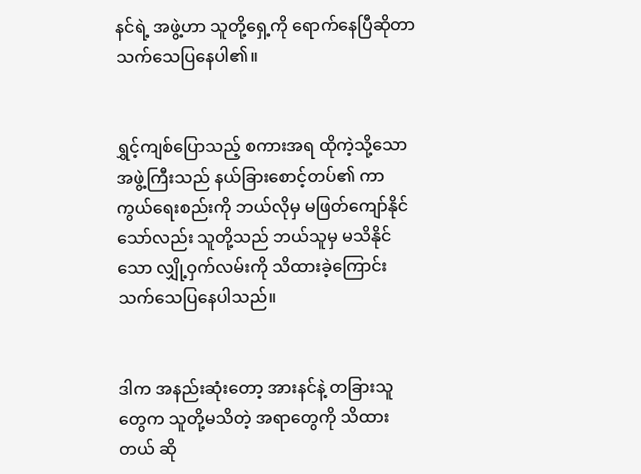နင်ရဲ့ အဖွဲ့ဟာ သူတို့ရှေ့ကို ရောက်နေပြီဆိုတာ သက်သေပြနေပါ၏။


ရွှင့်ကျစ်ပြောသည့် စကားအရ ထိုကဲ့သို့သောအဖွဲ့ကြီးသည် နယ်ခြားစောင့်တပ်၏ ကာကွယ်ရေးစည်းကို ဘယ်လိုမှ မဖြတ်ကျော်နိုင်သော်လည်း သူတို့သည် ဘယ်သူမှ မသိနိုင်သော လျှို့ဝှက်လမ်းကို သိထားခဲ့ကြောင်း သက်သေပြနေပါသည်။


ဒါက အနည်းဆုံးတော့ အားနင်နဲ့ တခြားသူတွေက သူတို့မသိတဲ့ အရာတွေကို သိထားတယ် ဆို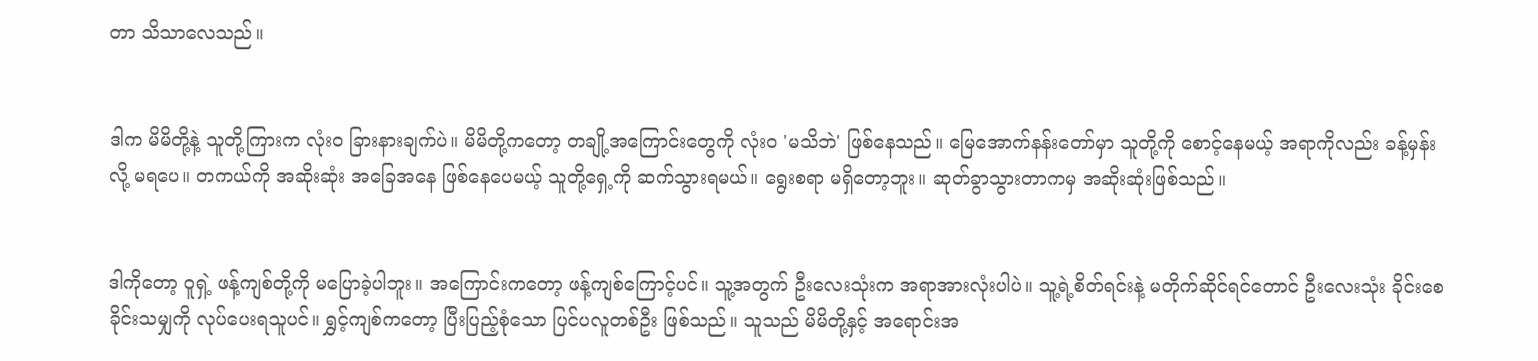တာ သိသာလေသည်။


ဒါက မိမိတို့နဲ့ သူတို့ကြားက လုံးဝ ခြားနားချက်ပဲ။ မိမိတို့ကတော့ တချို့အကြောင်းတွေကို လုံးဝ 'မသိဘဲ' ဖြစ်နေသည်။ မြေအောက်နန်းတော်မှာ သူတို့ကို စောင့်နေမယ့် အရာကိုလည်း ခန့်မှန်းလို့ မရပေ။ တကယ်ကို အဆိုးဆုံး အခြေအနေ ဖြစ်နေပေမယ့် သူတို့ရှေ့ကို ဆက်သွားရမယ်။ ရွေးစရာ မရှိတော့ဘူး။ ဆုတ်ခွာသွားတာကမှ အဆိုးဆုံးဖြစ်သည်။


ဒါကိုတော့ ဝူရှဲ့ ဖန့်ကျစ်တို့ကို မပြောခဲ့ပါဘူး။ အကြောင်းကတော့ ဖန့်ကျစ်ကြောင့်ပင်။ သူ့အတွက် ဦးလေးသုံးက အရာအားလုံးပါပဲ။ သူ့ရဲ့စိတ်ရင်းနဲ့ မတိုက်ဆိုင်ရင်တောင် ဦးလေးသုံး ခိုင်းစေခိုင်းသမျှကို လုပ်ပေးရသူပင်။ ရွှင့်ကျစ်ကတော့ ပြီးပြည့်စုံသော ပြင်ပလူတစ်ဦး ဖြစ်သည်။ သူသည် မိမိတို့နှင့် အရောင်းအ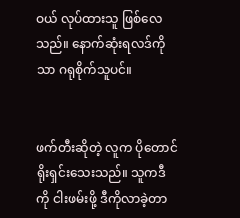ဝယ် လုပ်ထားသူ ဖြစ်လေသည်။ နောက်ဆုံးရလဒ်ကိုသာ ဂရုစိုက်သူပင်။


ဖက်တီးဆိုတဲ့ လူက ပိုတောင် ရိုးရှင်းသေးသည်။ သူကဒီကို ငါးဖမ်းဖို့ ဒီကိုလာခဲ့တာ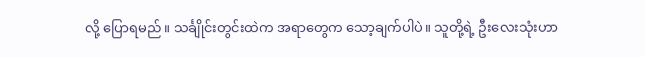လို့ ပြောရမည်။ သင်္ချိုင်းတွင်းထဲက အရာတွေက သော့ချက်ပါပဲ။ သူတို့ရဲ့ ဦးလေးသုံးဟာ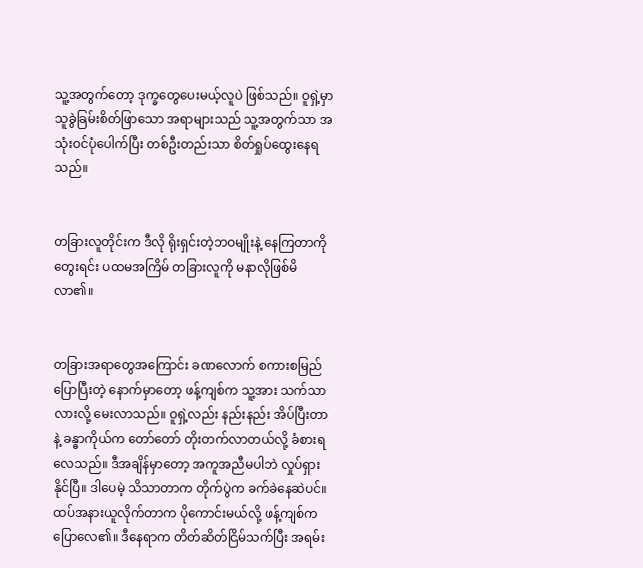သူ့အတွက်တော့ ဒုက္ခတွေပေးမယ့်လူပဲ ဖြစ်သည်။ ဝူရှဲ့မှာ သူခွဲခြမ်းစိတ်ဖြာသော အရာများသည် သူ့အတွက်သာ အသုံးဝင်ပုံပေါက်ပြီး တစ်ဦးတည်းသာ စိတ်ရှုပ်ထွေးနေရသည်။


တခြားလူတိုင်းက ဒီလို ရိုးရှင်းတဲ့ဘဝမျိုးနဲ့ နေကြတာကို တွေးရင်း ပထမအကြိမ် တခြားလူကို မနာလိုဖြစ်မိလာ၏။


တခြားအရာတွေအကြောင်း ခဏလောက် စကားစမြည် ပြောပြီးတဲ့ နောက်မှာတော့ ဖန့်ကျစ်က သူ့အား သက်သာလားလို့ မေးလာသည်။ ဝူရှဲ့လည်း နည်းနည်း အိပ်ပြီးတာနဲ့ ခန္ဓာကိုယ်က တော်တော် တိုးတက်လာတယ်လို့ ခံစားရလေသည်။ ဒီအချိန်မှာတော့ အကူအညီမပါဘဲ လှုပ်ရှားနိုင်ပြီ။ ဒါပေမဲ့ သိသာတာက တိုက်ပွဲက ခက်ခဲနေဆဲပင်။ ထပ်အနားယူလိုက်တာက ပိုကောင်းမယ်လို့ ဖန့်ကျစ်က ပြောလေ၏။ ဒီနေရာက တိတ်ဆိတ်ငြိမ်သက်ပြီး အရမ်း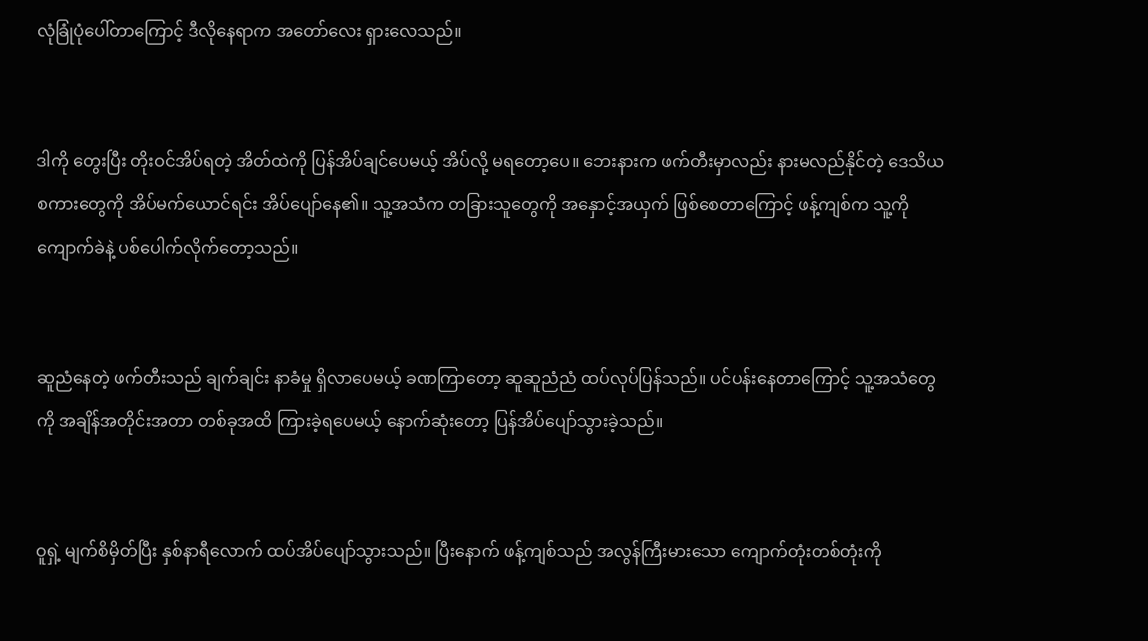လုံခြုံပုံပေါ်တာကြောင့် ဒီလိုနေရာက အတော်လေး ရှားလေသည်။


ဒါကို တွေးပြီး တိုးဝင်အိပ်ရတဲ့ အိတ်ထဲကို ပြန်အိပ်ချင်ပေမယ့် အိပ်လို့ မရတော့ပေ။ ဘေးနားက ဖက်တီးမှာလည်း နားမလည်နိုင်တဲ့ ဒေသိယစကားတွေကို အိပ်မက်ယောင်ရင်း အိပ်ပျော်နေ၏။ သူ့အသံက တခြားသူတွေကို အနှောင့်အယှက် ဖြစ်စေတာကြောင့် ဖန့်ကျစ်က သူ့ကို ကျောက်ခဲနဲ့ ပစ်ပေါက်လိုက်တော့သည်။


ဆူညံနေတဲ့ ဖက်တီးသည် ချက်ချင်း နာခံမှု ရှိလာပေမယ့် ခဏကြာတော့ ဆူဆူညံညံ ထပ်လုပ်ပြန်သည်။ ပင်ပန်းနေတာကြောင့် သူ့အသံတွေကို အချိန်အတိုင်းအတာ တစ်ခုအထိ ကြားခဲ့ရပေမယ့် နောက်ဆုံးတော့ ပြန်အိပ်ပျော်သွားခဲ့သည်။


ဝူရှဲ့ မျက်စိမှိတ်ပြီး နှစ်နာရီလောက် ထပ်အိပ်ပျော်သွားသည်။ ပြီးနောက် ဖန့်ကျစ်သည် အလွန်ကြီးမားသော ကျောက်တုံးတစ်တုံးကို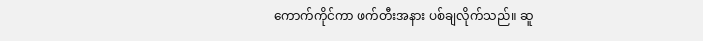ကောက်ကိုင်ကာ ဖက်တီးအနား ပစ်ချလိုက်သည်။ ဆူ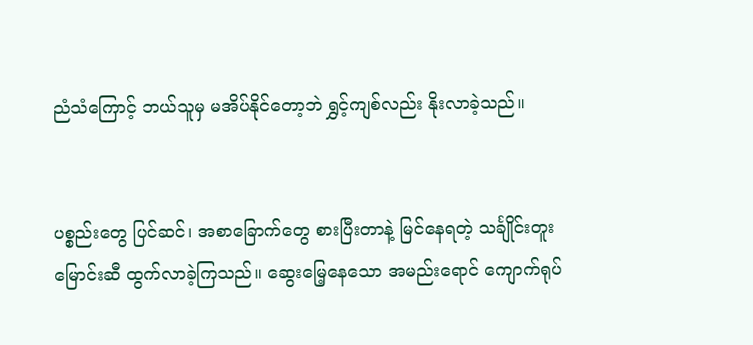ညံသံကြောင့် ဘယ်သူမှ မအိပ်နိုင်တော့ဘဲ ရွှင့်ကျစ်လည်း နိုးလာခဲ့သည်။


ပစ္စည်းတွေ ပြင်ဆင်၊ အစာခြောက်တွေ စားပြီးတာနဲ့ မြင်နေရတဲ့ သင်္ချိုင်းတူးမြောင်းဆီ ထွက်လာခဲ့ကြသည်။ ဆွေးမြေ့နေသော အမည်းရောင် ကျောက်ရုပ်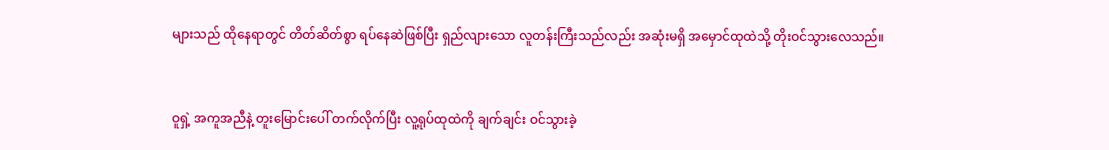များသည် ထိုနေရာတွင် တိတ်ဆိတ်စွာ ရပ်နေဆဲဖြစ်ပြီး ရှည်လျားသော လူတန်းကြီးသည်လည်း အဆုံးမရှိ အမှောင်ထုထဲသို့ တိုးဝင်သွားလေသည်။


ဝူရှဲ့ အကူအညီနဲ့ တူးမြောင်းပေါ် တက်လိုက်ပြီး လူ့ရုပ်ထုထဲကို ချက်ချင်း ဝင်သွားခဲ့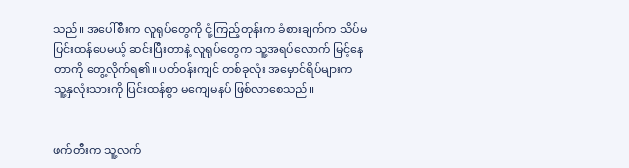သည်။ အပေါ်စီးက လူရုပ်တွေကို ငုံ့ကြည့်တုန်းက ခံစားချက်က သိပ်မပြင်းထန်ပေမယ့် ဆင်းပြီးတာနဲ့ လူရုပ်တွေက သူ့အရပ်လောက် မြင့်နေတာကို တွေ့လိုက်ရ၏။ ပတ်ဝန်းကျင် တစ်ခုလုံး အမှောင်ရိပ်များက သူ့နှလုံးသားကို ပြင်းထန်စွာ မကျေမနပ် ဖြစ်လာစေသည်။


ဖက်တီးက သူ့လက်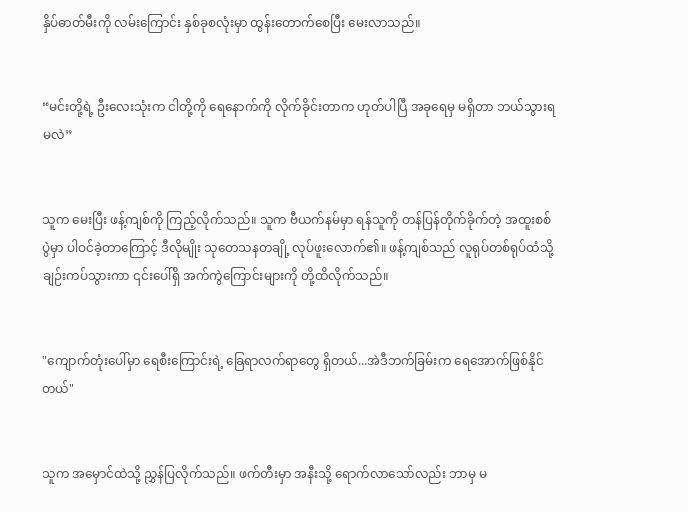နှိပ်ဓာတ်မီးကို လမ်းကြောင်း နှစ်ခုစလုံးမှာ ထွန်းတောက်စေပြီး မေးလာသည်။


“မင်းတို့ရဲ့ ဦးလေးသုံးက ငါတို့ကို ရေနောက်ကို လိုက်ခိုင်းတာက ဟုတ်ပါပြီ အခုရေမှ မရှိတာ ဘယ်သွားရမလဲ”


သူက မေးပြီး ဖန့်ကျစ်ကို ကြည့်လိုက်သည်။ သူက ဗီယက်နမ်မှာ ရန်သူကို တန်ပြန်တိုက်ခိုက်တဲ့ အထူးစစ်ပွဲမှာ ပါဝင်ခဲ့တာကြောင့် ဒီလိုမျိုး သုတေသနတချို့ လုပ်ဖူးလောက်၏။ ဖန့်ကျစ်သည် လူရုပ်တစ်ရုပ်ထံသို့ ချဉ်းကပ်သွားကာ ၎င်းပေါ်ရှိ အက်ကွဲကြောင်းများကို တို့ထိလိုက်သည်။


"ကျောက်တုံးပေါ်မှာ ရေစီးကြောင်းရဲ့ ခြေရာလက်ရာတွေ ရှိတယ်...အဲဒီဘက်ခြမ်းက ရေအောက်ဖြစ်နိုင်တယ်"


သူက အမှောင်ထဲသို့ ညွှန်ပြလိုက်သည်။ ဖက်တီးမှာ အနီးသို့ ရောက်လာသော်လည်း ဘာမှ မ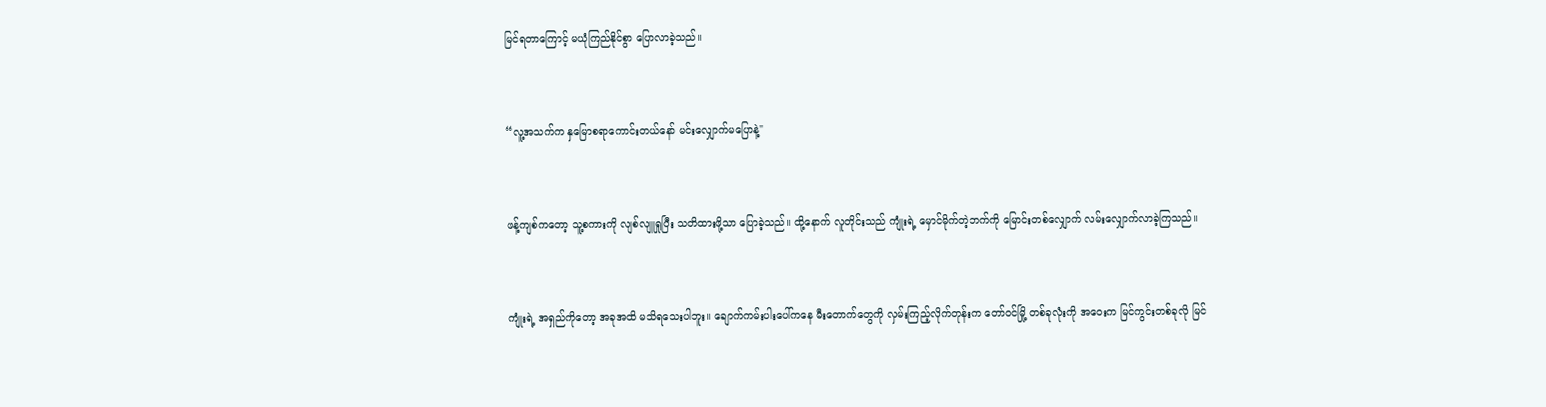မြင်ရတာကြောင့် မယုံကြည်နိုင်စွာ ပြောလာခဲ့သည်။


“လူ့အသက်က နှမြောစရာကောင်းတယ်နော် မင်းလျှောက်မပြောနဲ့"


ဖန့်ကျစ်ကတော့ သူ့စကားကို လျစ်လျူရှုပြီး သတိထားဖို့သာ ပြောခဲ့သည်။ ထို့နောက် လူတိုင်းသည် ကျုံးရဲ့ မှောင်မိုက်တဲ့ဘက်ကို မြောင်းတစ်လျှောက် လမ်းလျှောက်လာခဲ့ကြသည်။


ကျုံးရဲ့ အရှည်ကိုတော့ အခုအထိ မသိရသေးပါဘူး။ ချောက်ကမ်းပါးပေါ်ကနေ မီးတောက်တွေကို လှမ်းကြည့်လိုက်တုန်းက တော်ဝင်မြို့ တစ်ခုလုံးကို အဝေးက မြင်ကွင်းတစ်ခုလို မြင်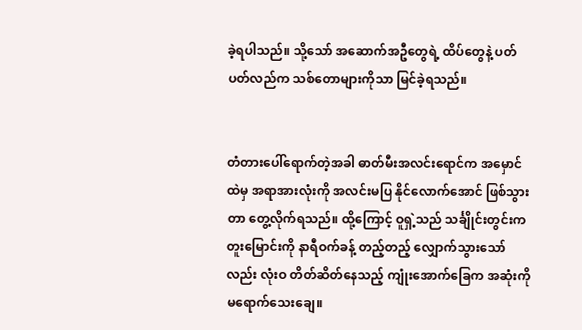ခဲ့ရပါသည်။ သို့သော် အဆောက်အဦတွေရဲ့ ထိပ်တွေနဲ့ ပတ်ပတ်လည်က သစ်တောများကိုသာ မြင်ခဲ့ရသည်။


တံတားပေါ်ရောက်တဲ့အခါ ဓာတ်မီးအလင်းရောင်က အမှောင်ထဲမှ အရာအားလုံးကို အလင်းမပြ နိုင်လောက်အောင် ဖြစ်သွားတာ တွေ့လိုက်ရသည်။ ထို့ကြောင့် ဝူရှဲ့သည် သင်္ချိုင်းတွင်းက တူးမြောင်းကို နာရီဝက်ခန့် တည့်တည့် လျှောက်သွားသော်လည်း လုံးဝ တိတ်ဆိတ်နေသည့် ကျုံးအောက်ခြေက အဆုံးကို မရောက်သေးချေ။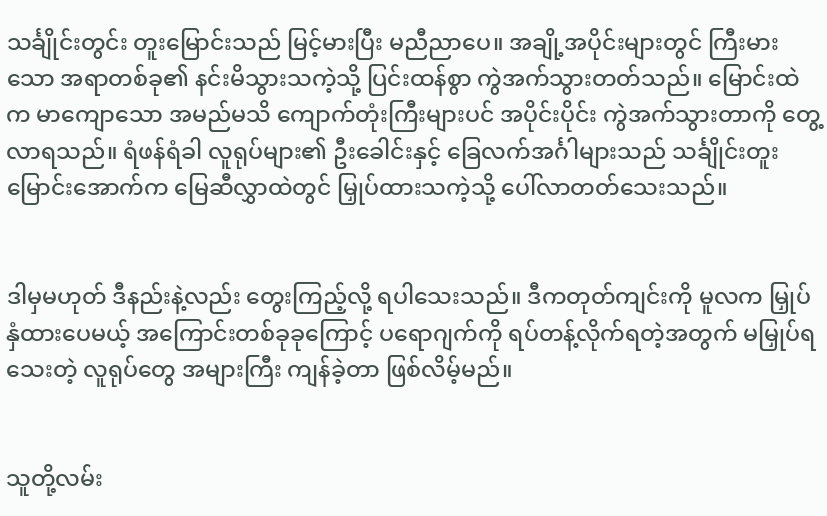သင်္ချိုင်းတွင်း တူးမြောင်းသည် မြင့်မားပြီး မညီညာပေ။ အချို့အပိုင်းများတွင် ကြီးမားသော အရာတစ်ခု၏ နင်းမိသွားသကဲ့သို့ ပြင်းထန်စွာ ကွဲအက်သွားတတ်သည်။ မြောင်းထဲက မာကျောသော အမည်မသိ ကျောက်တုံးကြီးများပင် အပိုင်းပိုင်း ကွဲအက်သွားတာကို တွေ့လာရသည်။ ရံဖန်ရံခါ လူရုပ်များ၏ ဦးခေါင်းနှင့် ခြေလက်အင်္ဂါများသည် သင်္ချိုင်းတူးမြောင်းအောက်က မြေဆီလွှာထဲတွင် မြှုပ်ထားသကဲ့သို့ ပေါ်လာတတ်သေးသည်။


ဒါမှမဟုတ် ဒီနည်းနဲ့လည်း တွေးကြည့်လို့ ရပါသေးသည်။ ဒီကတုတ်ကျင်းကို မူလက မြှုပ်နှံထားပေမယ့် အကြောင်းတစ်ခုခုကြောင့် ပရောဂျက်ကို ရပ်တန့်လိုက်ရတဲ့အတွက် မမြှုပ်ရသေးတဲ့ လူရုပ်တွေ အများကြီး ကျန်ခဲ့တာ ဖြစ်လိမ့်မည်။


သူတို့လမ်း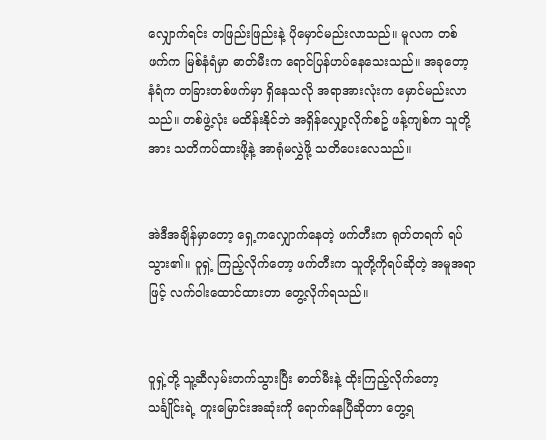လျှောက်ရင်း တဖြည်းဖြည်းနဲ့ ပိုမှောင်မည်းလာသည်။ မူလက တစ်ဖက်က မြစ်နံရံမှာ ဓာတ်မီးက ရောင်ပြန်ဟပ်နေသေးသည်။ အခုတော့ နံရံက တခြားတစ်ဖက်မှာ ရှိနေသလို အရာအားလုံးက မှောင်မည်းလာသည်။ တစ်ဖွဲ့လုံး မထိန်းနိုင်ဘဲ အရှိန်လျှော့လိုက်စဥ် ဖန့်ကျစ်က သူတို့အား သတိကပ်ထားဖို့နဲ့ အာရုံမလွှဲဖို့ သတိပေးလေသည်။


အဲဒီအချိန်မှာတော့ ရှေ့ကလျှောက်နေတဲ့ ဖက်တီးက ရုတ်တရက် ရပ်သွား၏။ ဝူရှဲ့ ကြည့်လိုက်တော့ ဖက်တီးက သူတို့ကိုရပ်ဆိုတဲ့ အမူအရာဖြင့် လက်ဝါးထောင်ထားတာ တွေ့လိုက်ရသည်။


ဝူရှဲ့တို့ သူ့ဆီလှမ်းတက်သွားပြီး ဓာတ်မီးနဲ့ ထိုးကြည့်လိုက်တော့ သင်္ချိုင်းရဲ့ တူးမြောင်းအဆုံးကို ရောက်နေပြီဆိုတာ တွေ့ရ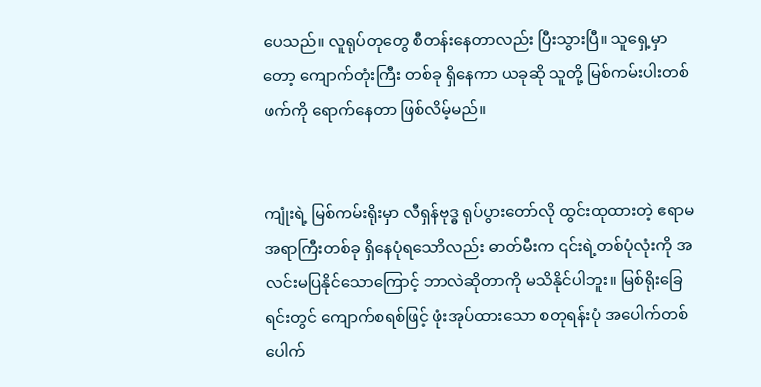ပေသည်။ လူရုပ်တုတွေ စီတန်းနေတာလည်း ပြီးသွားပြီ။ သူရှေ့မှာတော့ ကျောက်တုံးကြီး တစ်ခု ရှိနေကာ ယခုဆို သူတို့ မြစ်ကမ်းပါးတစ်ဖက်ကို ရောက်နေတာ ဖြစ်လိမ့်မည်။


ကျုံးရဲ့ မြစ်ကမ်းရိုးမှာ လီရှန်ဗုဒ္ဓ ရုပ်ပွားတော်လို ထွင်းထုထားတဲ့ ဧရာမ အရာကြီးတစ်ခု ရှိနေပုံရသောိလည်း ဓာတ်မီးက ၎င်းရဲ့တစ်ပုံလုံးကို အလင်းမပြနိုင်သောကြောင့် ဘာလဲဆိုတာကို မသိနိုင်ပါဘူး။ မြစ်ရိုးခြေရင်းတွင် ကျောက်စရစ်ဖြင့် ဖုံးအုပ်ထားသော စတုရန်းပုံ အပေါက်တစ်ပေါက်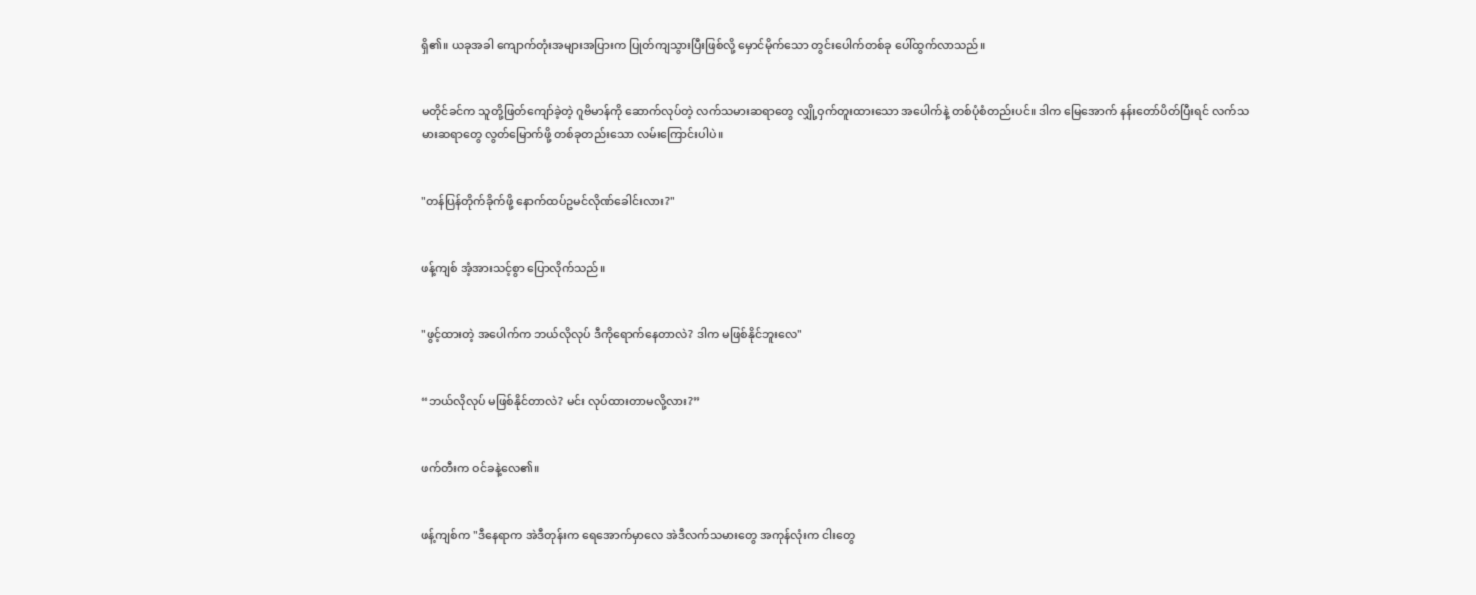ရှိ၏။ ယခုအခါ ကျောက်တုံးအများအပြားက ပြုတ်ကျသွားပြီးဖြစ်လို့ မှောင်မိုက်သော တွင်းပေါက်တစ်ခု ပေါ်ထွက်လာသည်။


မတိုင်ခင်က သူတို့ဖြတ်ကျော်ခဲ့တဲ့ ဂူဗိမာန်ကို ဆောက်လုပ်တဲ့ လက်သမားဆရာတွေ လျှို့ဝှက်တူးထားသော အပေါက်နဲ့ တစ်ပုံစံတည်းပင်။ ဒါက မြေအောက် နန်းတော်ပိတ်ပြီးရင် လက်သမားဆရာတွေ လွတ်မြောက်ဖို့ တစ်ခုတည်းသော လမ်းကြောင်းပါပဲ။


"တန်ပြန်တိုက်ခိုက်ဖို့ နောက်ထပ်ဥမင်လိုဏ်ခေါင်းလား?"


ဖန့်ကျစ် အံ့အားသင့်စွာ ပြောလိုက်သည်။


"ဖွင့်ထားတဲ့ အပေါက်က ဘယ်လိုလုပ် ဒီကိုရောက်နေတာလဲ? ဒါက မဖြစ်နိုင်ဘူးလေ"


“ဘယ်လိုလုပ် မဖြစ်နိုင်တာလဲ? မင်း လုပ်ထားတာမလို့လား?”


ဖက်တီးက ဝင်ခနဲ့လေ၏။


ဖန့်ကျစ်က "ဒီနေရာက အဲဒီတုန်းက ရေအောက်မှာလေ အဲဒီလက်သမားတွေ အကုန်လုံးက ငါးတွေ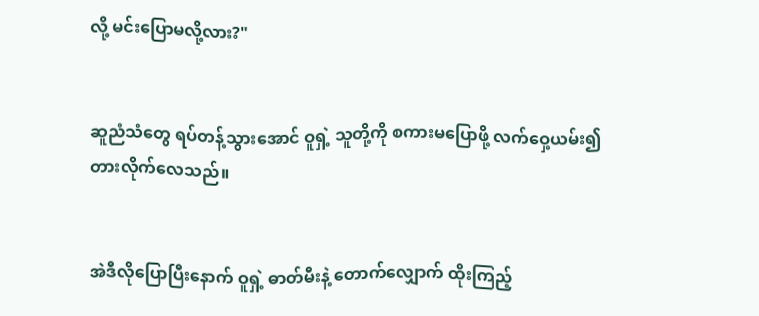လို့ မင်းပြောမလို့လား?"


ဆူညံသံတွေ ရပ်တန့်သွားအောင် ဝူရှဲ့ သူတို့ကို စကားမပြောဖို့ လက်ဝှေ့ယမ်း၍ တားလိုက်လေသည်။


အဲဒီလိုပြောပြီးနောက် ဝူရှဲ့ ဓာတ်မီးနဲ့ တောက်လျှောက် ထိုးကြည့်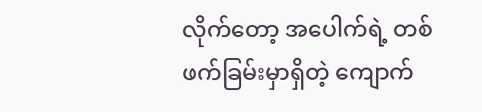လိုက်တော့ အပေါက်ရဲ့ တစ်ဖက်ခြမ်းမှာရှိတဲ့ ကျောက်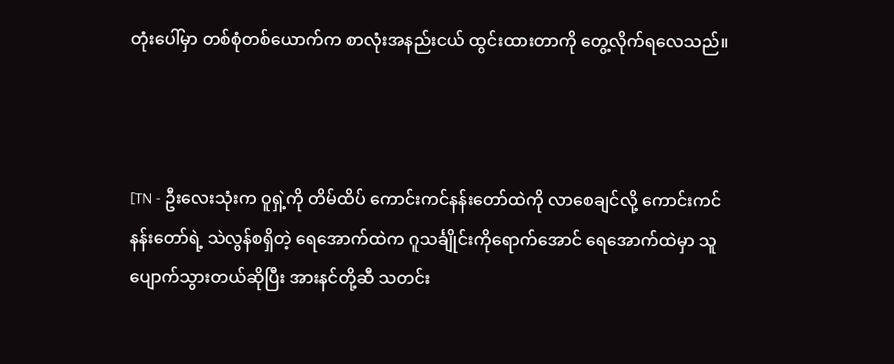တုံးပေါ်မှာ တစ်စုံတစ်ယောက်က စာလုံးအနည်းငယ် ထွင်းထားတာကို တွေ့လိုက်ရလေသည်။



[TN - ဦးလေးသုံးက ဝူရှဲ့ကို တိမ်ထိပ် ကောင်းကင်နန်းတော်ထဲကို လာစေချင်လို့ ကောင်းကင်နန်းတော်ရဲ့ သဲလွန်စရှိတဲ့ ရေအောက်ထဲက ဂူသင်္ချိုင်းကိုရောက်အောင် ရေအောက်ထဲမှာ သူပျောက်သွားတယ်ဆိုပြီး အားနင်တို့ဆီ သတင်း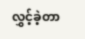လွှင့်ခဲ့တာ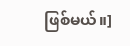ဖြစ်မယ်။]